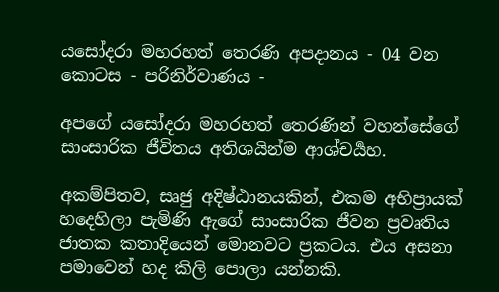යසෝදරා මහරහත් තෙරණි අපදානය - 04 වන කොටස - පරිනිර්වාණය -

අපගේ යසෝදරා මහරහත් තෙරණින් වහන්සේගේ සාංසාරික ජීවිතය අතිශයින්ම ආශ්චර්‍යහ.

අකම්පිතව, සෘජු අදිෂ්ඨානයකින්, එකම අභිප්‍රායක් හදෙහිලා පැමිණි ඇගේ සාංසාරික ජීවන ප්‍රවෘතිය ජාතක කතාදියෙන් මොනවට ප්‍රකටය. එය අසනා පමාවෙන් හද කිලි පොලා යන්නකි.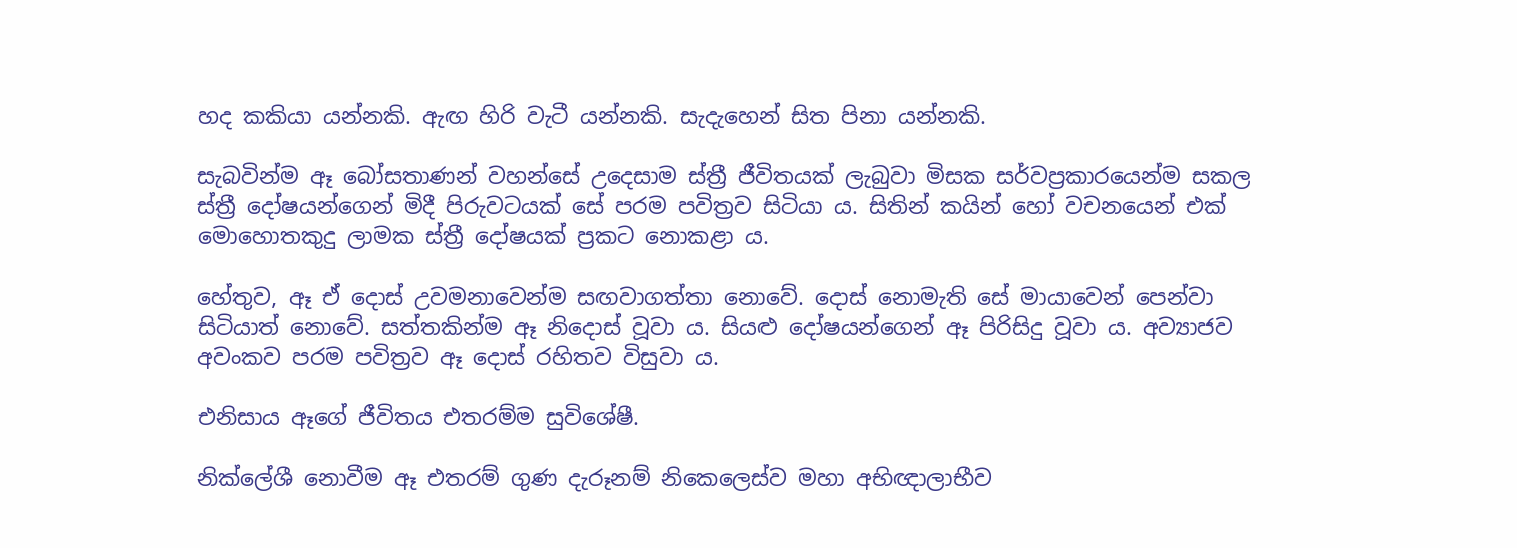හද කකියා යන්නකි. ඇඟ හිරි වැටී යන්නකි. සැදැහෙන් සිත පිනා යන්නකි.

සැබවින්ම ඈ බෝසතාණන් වහන්සේ උදෙසාම ස්ත්‍රී ජීවිතයක් ලැබුවා මිසක සර්වප්‍රකාරයෙන්ම සකල ස්ත්‍රී දෝෂයන්ගෙන් මිදී පිරුවටයක් සේ පරම පවිත්‍රව සිටියා ය. සිතින් කයින් හෝ වචනයෙන් එක් මොහොතකුදු ලාමක ස්ත්‍රී දෝෂයක් ප්‍රකට නොකළා ය.

හේතුව, ඈ ඒ දොස් උවමනාවෙන්ම සඟවාගත්තා නොවේ. දොස් නොමැති සේ මායාවෙන් පෙන්වා සිටියාත් නොවේ. සත්තකින්ම ඈ නිදොස් වූවා ය. සියළු දෝෂයන්ගෙන් ඈ පිරිසිදු වූවා ය. අව්‍යාජව අවංකව පරම පවිත්‍රව ඈ දොස් රහිතව විසුවා ය.

එනිසාය ඈගේ ජීවිතය එතරම්ම සුවිශේෂී.

නික්ලේශී නොවීම ඈ එතරම් ගුණ දැරූනම් නිකෙලෙස්ව මහා අභිඥාලාභීව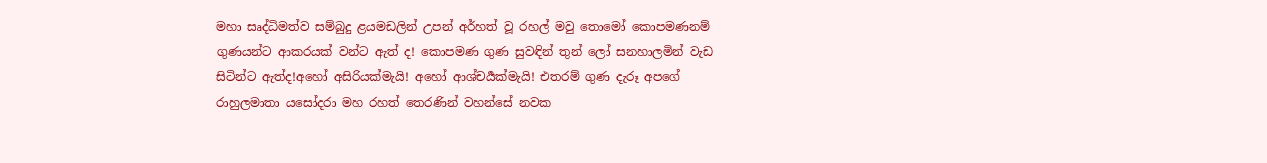මහා සෘද්ධිමත්ව සම්බුදු ළයමඩලින් උපන් අර්හත් වූ රහල් මවු තොමෝ කොපමණනම් ගුණයන්ට ආකරයක් වන්ට ඇත් ද! කොපමණ ගුණ සුවඳින් තුන් ලෝ සනහාලමින් වැඩ සිටින්ට ඇත්ද!අහෝ අසිරියක්මැයි! අහෝ ආශ්චර්‍යක්මැයි! එතරම් ගුණ දැරූ අපගේ රාහුලමාතා යසෝදරා මහ රහත් තෙරණින් වහන්සේ නවක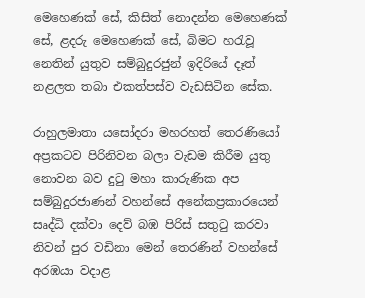මෙහෙණක් සේ, කිසිත් නොදන්න මෙහෙණක් සේ, ළදරු මෙහෙණක් සේ, බිමට හරැවූ නෙතින් යුතුව සම්බුදුරජුන් ඉදිරියේ දෑත් නළලත තබා එකත්පස්ව වැඩසිටින සේක.

රාහුලමාතා යසෝදරා මහරහත් තෙරණියෝ අප්‍රකටව පිරිනිවන බලා වැඩම කිරීම යුතු නොවන බව දුටු මහා කාරුණික අප සම්බුදුරජාණන් වහන්සේ අනේකප්‍රකාරයෙන් සෘද්ධි දක්වා දෙව් බඹ පිරිස් සතුටු කරවා නිවන් පුර වඩිනා මෙන් තෙරණින් වහන්සේ අරඹයා වදාළ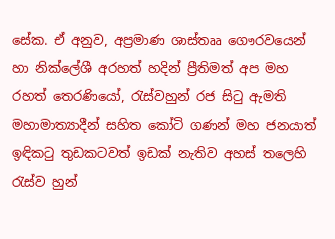සේක. ඒ අනුව, අප්‍රමාණ ශාස්තෲ ගෞරවයෙන් හා නික්ලේශී අරහත් හදින් ප්‍රීතිමත් අප මහ රහත් තෙරණියෝ, රැස්වහුන් රජ සිටු ඇමති මහාමාත්‍යාදීන් සහිත කෝටි ගණන් මහ ජනයාත් ඉඳිකටු තුඩකටවත් ඉඩක් නැතිව අහස් තලෙහි රැස්ව හුන්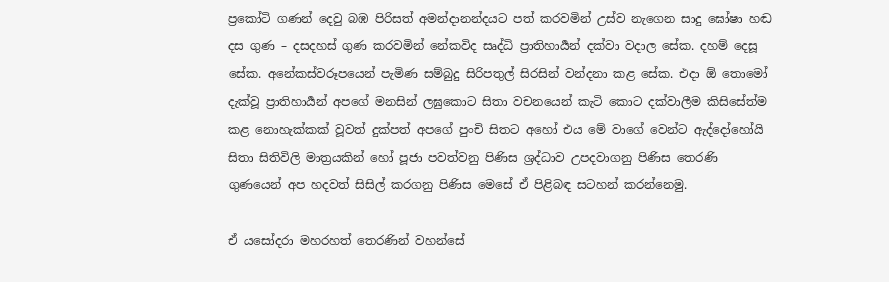ප්‍රකෝටි ගණන් දෙවු බඹ පිරිසත් අමන්දානන්දයට පත් කරවමින් උස්ව නැගෙන සාදු ඝෝෂා හඬ දස ගුණ – දසදහස් ගුණ කරවමින් නේකවිද සෘද්ධි ප්‍රාතිහාර්‍යන් දක්වා වදාල සේක. දහම් දෙසූ සේක. අනේකස්වරූපයෙන් පැමිණ සම්බුදු සිරිපතුල් සිරසින් වන්දනා කළ සේක. එදා ඕ තොමෝ දැක්වූ ප්‍රාතිහාර්‍යන් අපගේ මනසින් ලඝුකොට සිතා වචනයෙන් කැටි කොට දක්වාලීම කිසිසේත්ම කළ නොහැක්කක් වූවත් දුක්පත් අපගේ පුංචි සිතට අහෝ එය මේ වාගේ වෙන්ට ඇද්දෝහෝයි සිතා සිතිවිලි මාත්‍රයකින් හෝ පූජා පවත්වනු පිණිස ශ්‍රද්ධාව උපදවාගනු පිණිස තෙරණි ගුණයෙන් අප හදවත් සිසිල් කරගනු පිණිස මෙසේ ඒ පිළිබඳ සටහන් කරන්නෙමු.

ඒ යසෝදරා මහරහත් තෙරණින් වහන්සේ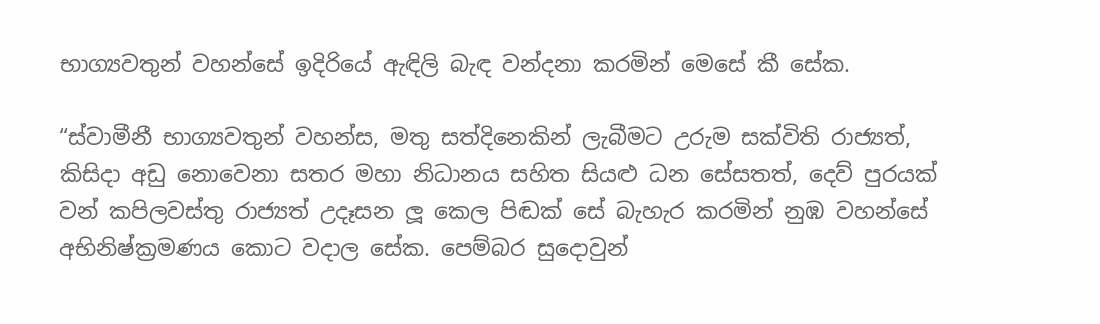භාග්‍යවතුන් වහන්සේ ඉදිරියේ ඇඳිලි බැඳ වන්දනා කරමින් මෙසේ කී සේක.

“ස්වාමීනී භාග්‍යවතුන් වහන්ස, මතු සත්දිනෙකින් ලැබීමට උරුම සක්විති රාජ්‍යත්, කිසිදා අඩු නොවෙනා සතර මහා නිධානය සහිත සියළු ධන සේසතත්, දෙව් පුරයක් වන් කපිලවස්තු රාජ්‍යත් උදෑසන ලූ කෙල පිඬක් සේ බැහැර කරමින් නුඹ වහන්සේ අභිනිෂ්ක්‍රමණය කොට වදාල සේක. පෙම්බර සුදොවුන්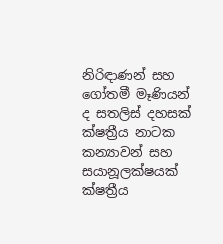නිරිඳාණන් සහ ගෝතමී මෑණියන් ද සතලිස් දහසක් ක්ෂත්‍රීය නාටක කන්‍යාවන් සහ සයානූලක්ෂයක් ක්ෂත්‍රීය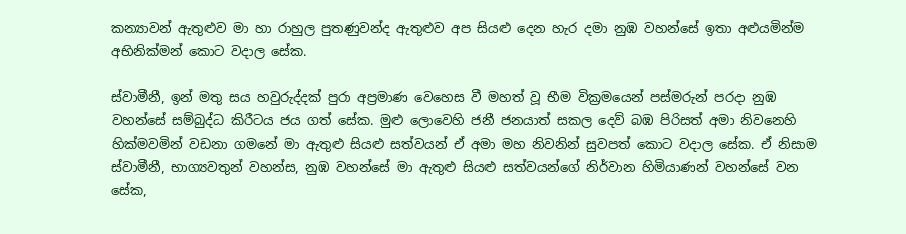කන්‍යාවන් ඇතුළුව මා හා රාහුල පුතණුවන්ද ඇතුළුව අප සියළු දෙන හැර දමා නුඹ වහන්සේ ඉතා අළුයමින්ම අභිනික්මන් කොට වදාල සේක.

ස්වාමීනී, ඉන් මතු සය හවුරුද්දක් පුරා අප්‍රමාණ වෙහෙස වී මහත් වූ භීම වික්‍රමයෙන් පස්මරුන් පරදා නුඹ වහන්සේ සම්බුද්ධ කිරීටය ජය ගත් සේක. මුළු ලොවෙහි ජනී ජනයාත් සකල දෙව් බඹ පිරිසත් අමා නිවනෙහි හික්මවමින් වඩනා ගමනේ මා ඇතුළු සියළු සත්වයන් ඒ අමා මහ නිවනින් සුවපත් කොට වදාල සේක. ඒ නිසාම ස්වාමීනී, භාග්‍යවතුන් වහන්ස, නුඹ වහන්සේ මා ඇතුළු සියළු සත්වයන්ගේ නිර්වාන හිමියාණන් වහන්සේ වන සේක,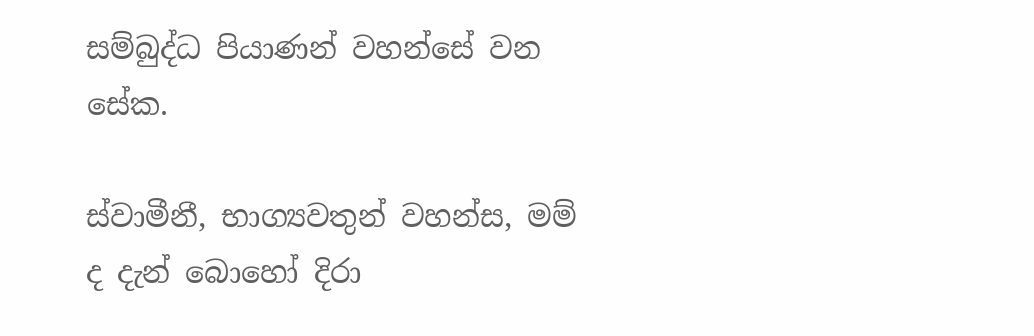සම්බුද්ධ පියාණන් වහන්සේ වන සේක.

ස්වාමීනී, භාග්‍යවතුන් වහන්ස, මම් ද දැන් බොහෝ දිරා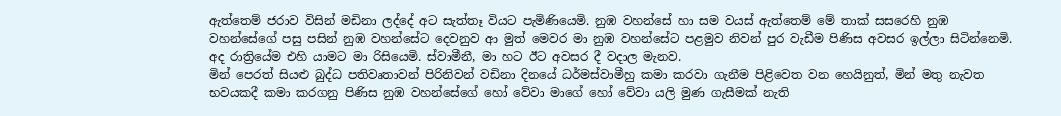ඇත්තෙම් ජරාව විසින් මඩිනා ලද්දේ අට සැත්තෑ වියට පැමිණියෙමි. නුඹ වහන්සේ හා සම වයස් ඇත්තෙම් මේ තාක් සසරෙහි නුඹ වහන්සේගේ පසු පසින් නුඹ වහන්සේට දෙවනුව ආ මුත් මෙවර මා නුඹ වහන්සේට පළමුව නිවන් පුර වැඩීම පිණිස අවසර ඉල්ලා සිටින්නෙමි. අද රාත්‍රියේම එහි යාමට මා රිසියෙමි. ස්වාමීනී, මා හට ඊට අවසර දී වදාල මැනව.
මින් පෙරත් සියළු බුද්ධ පතිවෘතාවන් පිරිනිවන් වඩිනා දිනයේ ධර්මස්වාමීහු කමා කරවා ගැනීම පිළිවෙත වන හෙයිනුත්, මින් මතු නැවත භවයකදී කමා කරගනු පිණිස නුඹ වහන්සේගේ හෝ වේවා මාගේ හෝ වේවා යලි මුණ ගැසීමක් නැති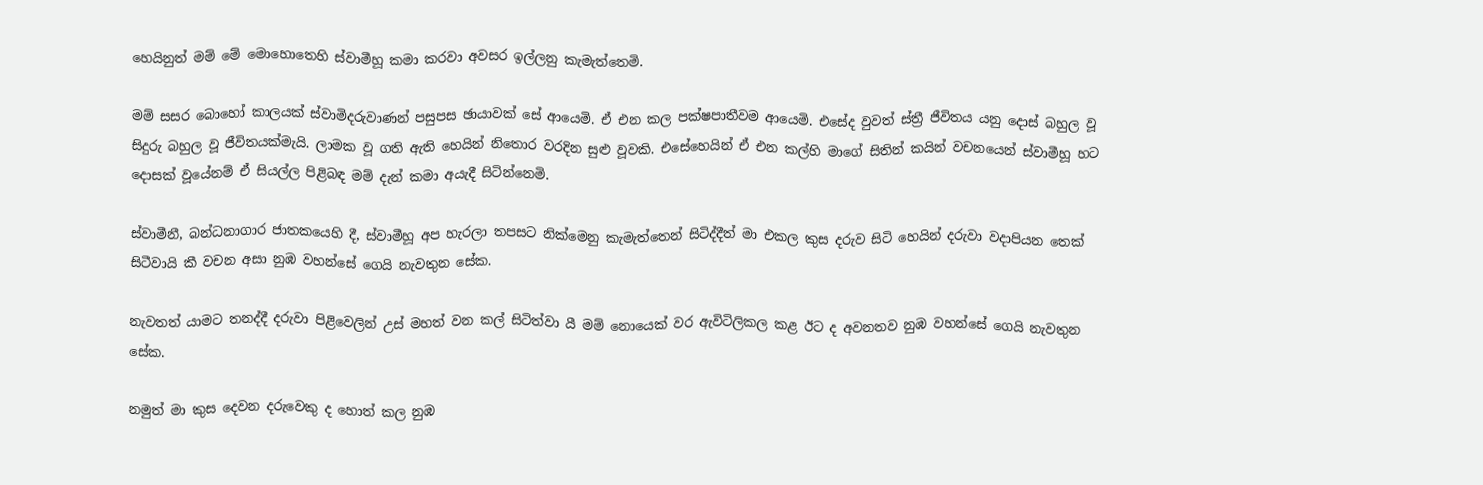හෙයිනුත් මම් මේ මොහොතෙහි ස්වාමීහූ කමා කරවා අවසර ඉල්ලනු කැමැත්තෙමි.

මම් සසර බොහෝ කාලයක් ස්වාමිදරුවාණන් පසුපස ඡායාවක් සේ ආයෙමි. ඒ එන කල පක්ෂපාතීවම ආයෙමි. එසේද වුවත් ස්ත්‍රී ජීවිතය යනු දොස් බහුල වූ සිදුරු බහුල වූ ජීවිතයක්මැයි. ලාමක වූ ගති ඇති හෙයින් නිතොර වරදින සුළු වූවකි. එසේහෙයින් ඒ එන කල්හි මාගේ සිතින් කයින් වචනයෙන් ස්වාමීහූ හට දොසක් වූයේනම් ඒ සියල්ල පිළිබඳ මම් දැන් කමා අයැදී සිටින්නෙමි.

ස්වාමීනී, බන්ධනාගාර ජාතකයෙහි දී, ස්වාමීහූ අප හැරලා තපසට නික්මෙනු කැමැත්තෙන් සිටිද්දීත් මා එකල කුස දරුව සිටි හෙයින් දරුවා වදාපියන තෙක් සිටීවායි කී වචන අසා නුඹ වහන්සේ ගෙයි නැවතුන සේක.

නැවතත් යාමට තනද්දී දරුවා පිළිවෙලින් උස් මහත් වන කල් සිටිත්වා යී මම් නොයෙක් වර ඇවිටිලිකල කළ ඊට ද අවනතව නුඹ වහන්සේ ගෙයි නැවතුන සේක.

නමුත් මා කුස දෙවන දරුවෙකු ද හොත් කල නුඹ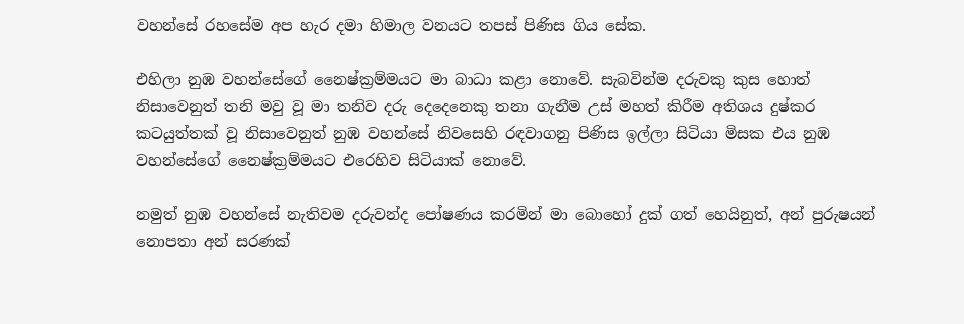වහන්සේ රහසේම අප හැර දමා හිමාල වනයට තපස් පිණිස ගිය සේක.

එහිලා නුඹ වහන්සේගේ නෛෂ්ක්‍රම්මයට මා බාධා කළා නොවේ. සැබවින්ම දරුවකු කුස හොත් නිසාවෙනුත් තනි මවු වූ මා තනිව දරු දෙදෙනෙකු තනා ගැනීම උස් මහත් කිරීම අතිශය දුෂ්කර කටයුත්තක් වූ නිසාවෙනුත් නුඹ වහන්සේ නිවසෙහි රඳවාගනු පිණිස ඉල්ලා සිටියා මිසක එය නුඹ වහන්සේගේ නෛෂ්ක්‍රම්මයට එරෙහිව සිටියාක් නොවේ.

නමුත් නුඹ වහන්සේ නැතිවම දරුවන්ද පෝෂණය කරමින් මා බොහෝ දුක් ගත් හෙයිනුත්, අන් පුරුෂයන් නොපතා අන් සරණක්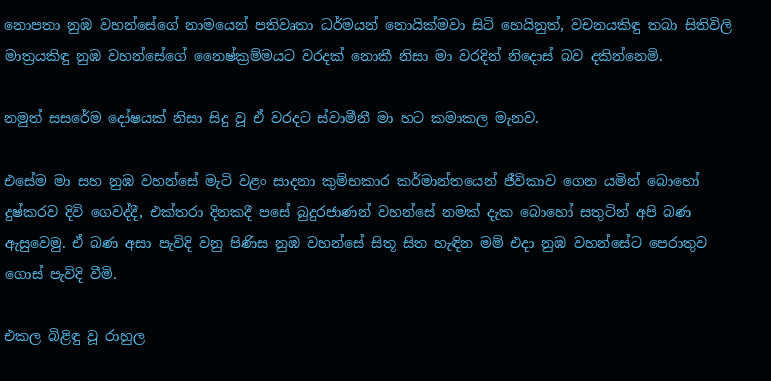නොපතා නුඹ වහන්සේගේ නාමයෙන් පතිවෘතා ධර්මයන් නොයික්මවා සිටි හෙයිනුත්, වචනයකිඳු තබා සිතිවිලි මාත්‍රයකිඳු නුඹ වහන්සේගේ නෛෂ්ක්‍රම්මයට වරදක් නොකී නිසා මා වරදින් නිදොස් බව දකින්නෙමි.

නමුත් සසරේම දෝෂයක් නිසා සිදු වූ ඒ වරදට ස්වාමීනී මා හට කමාකල මැනව.

එසේම මා සහ නුඹ වහන්සේ මැටි වළං සාදනා කුම්භකාර කර්මාන්තයෙන් ජීවිකාව ගෙන යමින් බොහෝ දුෂ්කරව දිවි ගෙවද්දී, එක්තරා දිනකදී පසේ බුදුරජාණන් වහන්සේ නමක් දැක බොහෝ සතුටින් අපි බණ ඇසුවෙමු. ඒ බණ අසා පැවිදි වනු පිණිස නුඹ වහන්සේ සිතූ සිත හැඳින මම් එදා නුඹ වහන්සේට පෙරාතුව ගොස් පැවිදි වීමි.

එකල බිළිඳු වූ රාහුල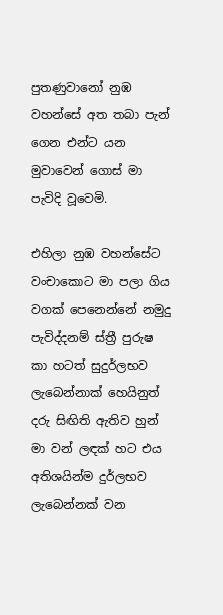පුතණුවානෝ නුඹ වහන්සේ අත තබා පැන් ගෙන එන්ට යන මුවාවෙන් ගොස් මා පැවිදි වූවෙමි.

එහිලා නුඹ වහන්සේට වංචාකොට මා පලා ගිය වගක් පෙනෙන්නේ නමුදු පැවිද්දනම් ස්ත්‍රී පුරුෂ කා හටත් සුදුර්ලභව ලැබෙන්නාක් හෙයිනුත් දරු සිඟිති ඇතිව හුන් මා වන් ලඳක් හට එය අතිශයින්ම දුර්ලභව ලැබෙන්නක් වන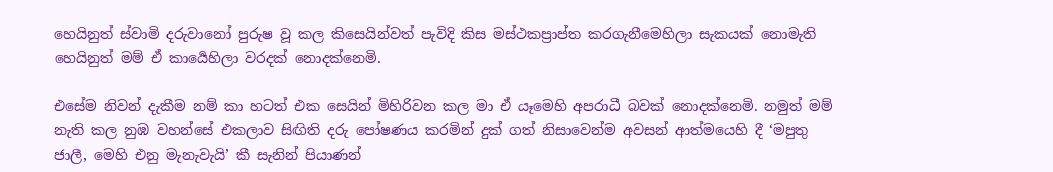හෙයිනුත් ස්වාමි දරුවානෝ පුරුෂ වූ කල කිසෙයින්වත් පැවිදි කිස මස්ථකප්‍රාප්ත කරගැනීමෙහිලා සැකයක් නොමැති හෙයිනුත් මම් ඒ කාර්‍යෙහිලා වරදක් නොදක්නෙමි.

එසේම නිවන් දැකීම නම් කා හටත් එක සෙයින් මිහිරිවන කල මා ඒ යෑමෙහි අපරාධී බවක් නොදක්නෙමි. නමුත් මම් නැති කල නුඹ වහන්සේ එකලාව සිඟිති දරු පෝෂණය කරමින් දුක් ගත් නිසාවෙන්ම අවසන් ආත්මයෙහි දී ‘මපුතු ජාලී, මෙහි එනු මැනැවැයි’ කී සැනින් පියාණන්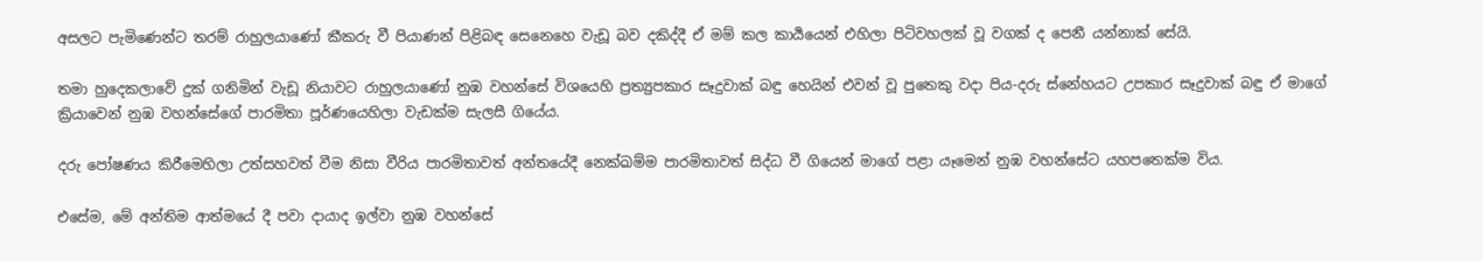අසලට පැමිණෙන්ට තරම් රාහුලයාණෝ කීකරු වී පියාණන් පිළිබඳ සෙනෙහෙ වැඩූ බව දකිද්දී ඒ මම් කල කාර්‍යයෙන් එහිලා පිටිවහලක් වූ වගක් ද පෙනී යන්නාක් සේයි.

තමා හුදෙකලාවේ දුක් ගනිමින් වැඩූ නියාවට රාහුලයාණෝ නුඹ වහන්සේ විශයෙහි ප්‍රත්‍යුපකාර සෑදුවාක් බඳු හෙයින් එවන් වූ පුතෙකු වදා පිය-දරු ස්නේහයට උපකාර සෑදුවාක් බඳු ඒ මාගේ ක්‍රියාවෙන් නුඹ වහන්සේගේ පාරමිතා පූර්ණයෙහිලා වැඩක්ම සැලසී ගියේය.

දරු පෝෂණය කිරීමෙහිලා උත්සහවත් වීම නිසා වීරිය පාරමිතාවත් අන්තයේදී නෙක්ඛම්ම පාරමිතාවත් සිද්ධ වී ගියෙන් මාගේ පළා යෑමෙන් නුඹ වහන්සේට යහපතෙක්ම විය.

එසේම, මේ අන්තිම ආත්මයේ දී පවා දායාද ඉල්වා නුඹ වහන්සේ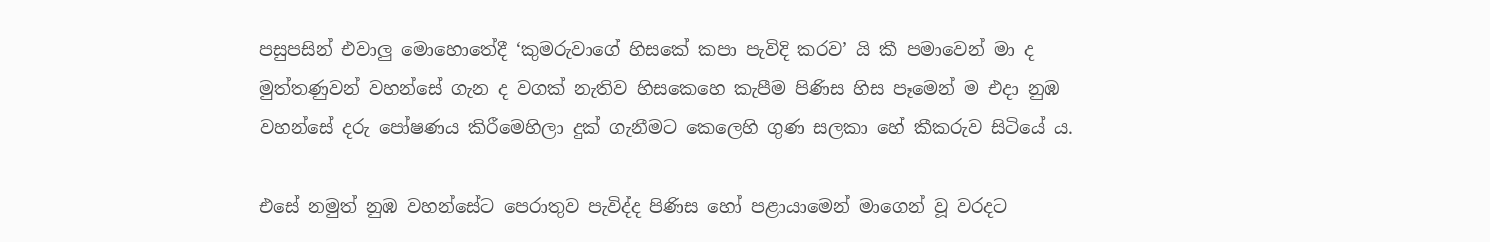පසුපසින් එවාලු මොහොතේදී ‘කුමරුවාගේ හිසකේ කපා පැවිදි කරව’ යි කී පමාවෙන් මා ද මුත්තණුවන් වහන්සේ ගැන ද වගක් නැතිව හිසකෙහෙ කැපීම පිණිස හිස පෑමෙන් ම එදා නුඹ වහන්සේ දරු පෝෂණය කිරීමෙහිලා දුක් ගැනීමට කෙලෙහි ගුණ සලකා හේ කීකරුව සිටියේ ය.

එසේ නමුත් නුඹ වහන්සේට පෙරාතුව පැවිද්ද පිණිස හෝ පළායාමෙන් මාගෙන් වූ වරදට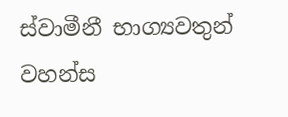ස්වාමීනී භාග්‍යවතුන් වහන්ස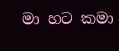මා හට කමා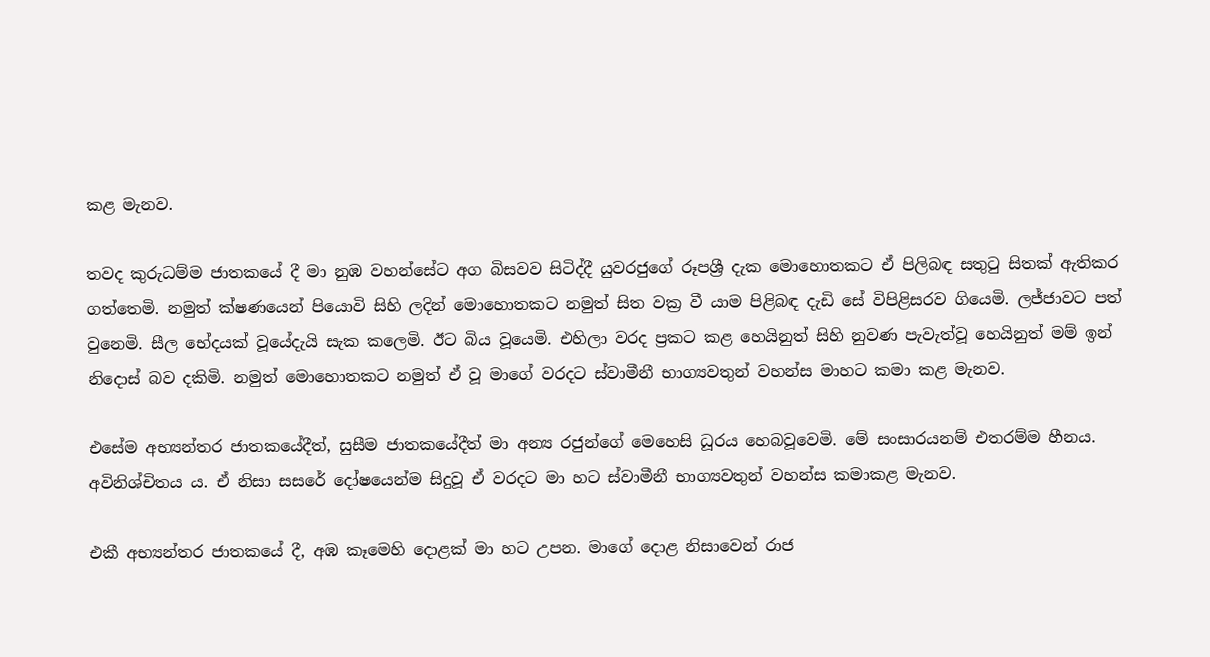කළ මැනව.

තවද කුරුධම්ම ජාතකයේ දී මා නුඹ වහන්සේට අග බිසවව සිටිද්දී යුවරජුගේ රූපශ්‍රී දැක මොහොතකට ඒ පිලිබඳ සතුටු සිතක් ඇතිකර ගත්තෙමි. නමුත් ක්ෂණයෙන් පියොවි සිහි ලදින් මොහොතකට නමුත් සිත වක්‍ර වී යාම පිළිබඳ දැඩි සේ විපිළිසරව ගියෙමි. ලජ්ජාවට පත් වුනෙමි. සීල භේදයක් වූයේදැයි සැක කලෙමි. ඊට බිය වූයෙමි. එහිලා වරද ප්‍රකට කළ හෙයිනුත් සිහි නුවණ පැවැත්වූ හෙයිනුත් මම් ඉන් නිදොස් බව දකිමි. නමුත් මොහොතකට නමුත් ඒ වූ මාගේ වරදට ස්වාමීනී භාග්‍යවතුන් වහන්ස මාහට කමා කළ මැනව.

එසේම අභ්‍යන්තර ජාතකයේදීත්, සුසීම ජාතකයේදීත් මා අන්‍ය රජුන්ගේ මෙහෙසි ධූරය හෙබවූවෙමි. මේ සංසාරයනම් එතරම්ම හීනය. අවිනිශ්චිතය ය. ඒ නිසා සසරේ දෝෂයෙන්ම සිදුවූ ඒ වරදට මා හට ස්වාමීනී භාග්‍යවතුන් වහන්ස කමාකළ මැනව.

එකී අභ්‍යන්තර ජාතකයේ දී, අඹ කෑමෙහි දොළක් මා හට උපන. මාගේ දොළ නිසාවෙන් රාජ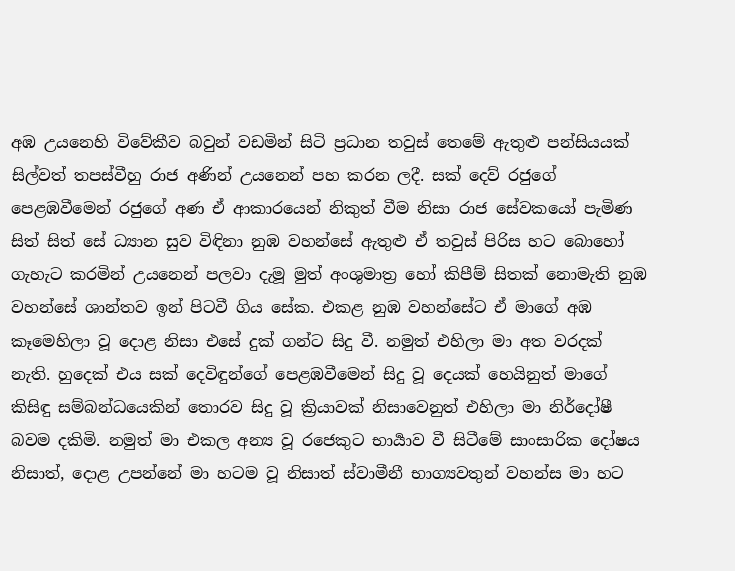අඹ උයනෙහි විවේකීව බවුන් වඩමින් සිටි ප්‍රධාන තවුස් තෙමේ ඇතුළු පන්සියයක් සිල්වත් තපස්වීහු රාජ අණින් උයනෙන් පහ කරන ලදී. සක් දෙව් රජුගේ පෙළඹවීමෙන් රජුගේ අණ ඒ ආකාරයෙන් නිකුත් වීම නිසා රාජ සේවකයෝ පැමිණ සිත් සිත් සේ ධ්‍යාන සුව විඳිනා නුඹ වහන්සේ ඇතුළු ඒ තවුස් පිරිස හට බොහෝ ගැහැට කරමින් උයනෙන් පලවා දැමූ මුත් අංශුමාත්‍ර හෝ කිපීම් සිතක් නොමැති නුඹ වහන්සේ ශාන්තව ඉන් පිටවී ගිය සේක. එකළ නුඹ වහන්සේට ඒ මාගේ අඹ කෑමෙහිලා වූ දොළ නිසා එසේ දුක් ගන්ට සිදු වී. නමුත් එහිලා මා අත වරදක් නැති. හුදෙක් එය සක් දෙවිඳුන්ගේ පෙළඹවීමෙන් සිදු වූ දෙයක් හෙයිනුත් මාගේ කිසිඳු සම්බන්ධයෙකින් තොරව සිදු වූ ක්‍රියාවක් නිසාවෙනුත් එහිලා මා නිර්දෝෂී බවම දකිමි. නමුත් මා එකල අන්‍ය වූ රජෙකුට භාර්‍යාව වී සිටීමේ සාංසාරික දෝෂය නිසාත්, දොළ උපන්නේ මා හටම වූ නිසාත් ස්වාමීනී භාග්‍යවතුන් වහන්ස මා හට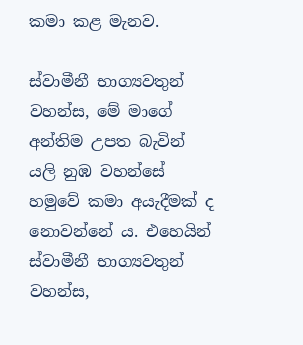කමා කළ මැනව.

ස්වාමීනී භාග්‍යවතුන් වහන්ස, මේ මාගේ අන්තිම උපත බැවින් යලි නුඹ වහන්සේ හමුවේ කමා අයැදීමක් ද නොවන්නේ ය. එහෙයින් ස්වාමීනී භාග්‍යවතුන් වහන්ස,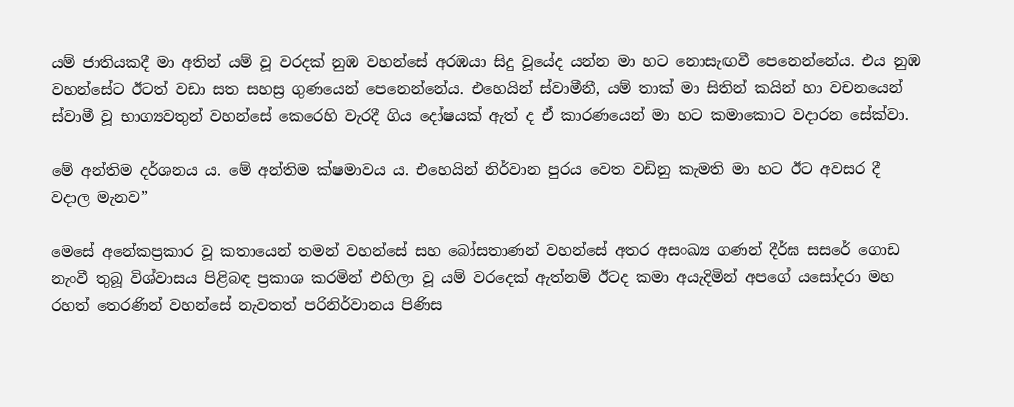යම් ජාතියකදී මා අතින් යම් වූ වරදක් නුඹ වහන්සේ අරඹයා සිදු වූයේද යන්න මා හට නොසැඟවී පෙනෙන්නේය. එය නුඹ වහන්සේට ඊටත් වඩා සත සහස්‍ර ගුණයෙන් පෙනෙන්නේය. එහෙයින් ස්වාමීනී, යම් තාක් මා සිතින් කයින් හා වචනයෙන් ස්වාමී වූ භාග්‍යවතුන් වහන්සේ කෙරෙහි වැරදී ගිය දෝෂයක් ඇත් ද ඒ කාරණයෙන් මා හට කමාකොට වදාරන සේක්වා.

මේ අන්තිම දර්ශනය ය. මේ අන්තිම ක්ෂමාවය ය. එහෙයින් නිර්වාන පුරය වෙත වඩිනු කැමති මා හට ඊට අවසර දී වදාල මැනව”

මෙසේ අනේකප්‍රකාර වූ කතායෙන් තමන් වහන්සේ සහ බෝසතාණන් වහන්සේ අතර අසංඛ්‍ය ගණන් දීර්ඝ සසරේ ගොඩ නැංවී තුබූ විශ්වාසය පිළිබඳ ප්‍රකාශ කරමින් එහිලා වූ යම් වරදෙක් ඇත්නම් ඊටද කමා අයැදිමින් අපගේ යසෝදරා මහ රහත් තෙරණින් වහන්සේ නැවතත් පරිනිර්වානය පිණිස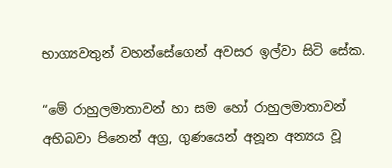භාග්‍යවතුන් වහන්සේගෙන් අවසර ඉල්වා සිටි සේක.

“මේ රාහුලමාතාවන් හා සම හෝ රාහුලමාතාවන් අභිබවා පිනෙන් අග්‍ර, ගුණයෙන් අනූන අන්‍යය වූ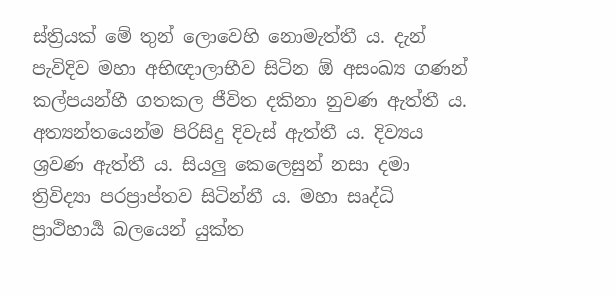ස්ත්‍රියක් මේ තුන් ලොවෙහි නොමැත්තී ය. දැන් පැවිදිව මහා අභිඥාලාභීව සිටින ඕ අසංඛ්‍ය ගණන් කල්පයන්හී ගතකල ජීවිත දකිනා නුවණ ඇත්තී ය. අත්‍යන්තයෙන්ම පිරිසිදු දිවැස් ඇත්තී ය. දිව්‍යය ශ්‍රවණ ඇත්තී ය. සියලු කෙලෙසුන් නසා දමා ත්‍රිවිද්‍යා පරප්‍රාප්තව සිටින්නී ය. මහා සෘද්ධි ප්‍රාථිහාර්‍ය බලයෙන් යුක්ත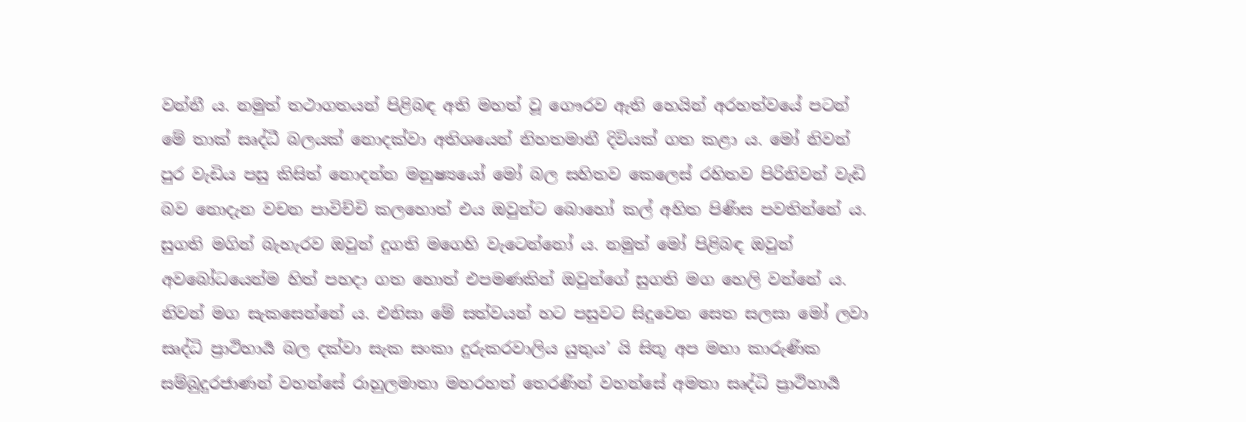වන්නී ය. නමුත් තථාගතයන් පිළිබඳ අති මහත් වූ ගෞරව ඇති හෙයින් අරහත්වයේ පටන් මේ තාක් සෘද්ධී බලයක් නොදක්වා අතිශයෙන් නිහතමානී දිවියක් ගත කළා ය. මෝ නිවන් පුර වැඩිය පසු කිසිත් නොදන්න මනුෂ්‍යයෝ මෝ බල සහිතව කෙලෙස් රහිතව පිරිනිවන් වැඩි බව නොදැන වචන පාවිච්චි කලහොත් එය ඔවුන්ට බොහෝ කල් අහිත පිණිස පවතින්නේ ය. සුගති මගින් බැහැරව ඔවුන් දුගති මගෙහි වැටෙන්නෝ ය. නමුත් මෝ පිළිබඳ ඔවුන් අවබෝධයෙන්ම හිත් පහදා ගත හොත් එපමණකින් ඔවුන්ගේ සුගති මග හෙලි වන්නේ ය. නිවන් මග සැකසෙන්නේ ය. එනිසා මේ සත්වයන් හට පසුවට සිදුවෙන සෙත සලසා මෝ ලවා සෘද්ධි ප්‍රාථිහාර්‍ය බල දක්වා සැක සංකා දුරුකරවාලිය යුතුය’ යි සිතූ අප මහා කාරුණික සම්බුදුරජාණන් වහන්සේ රාහුලමාතා මහරහත් තෙරණින් වහන්සේ අමතා සෘද්ධි ප්‍රාථිහාර්‍ය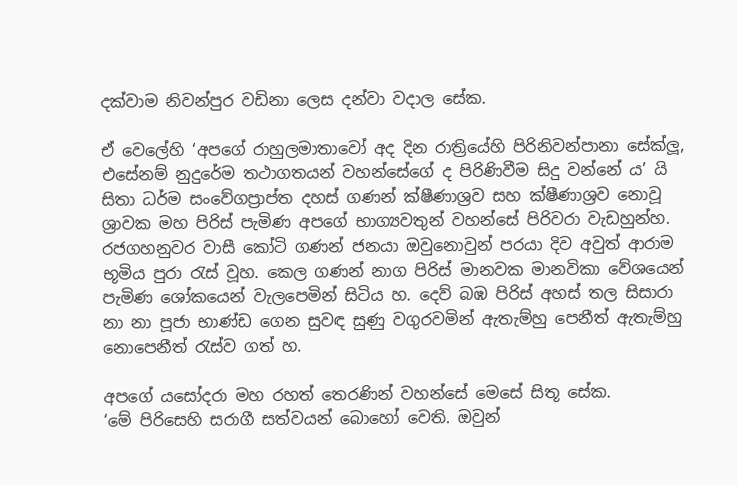දක්වාම නිවන්පුර වඩිනා ලෙස දන්වා වදාල සේක.

ඒ වෙලේහි ‘අපගේ රාහුලමාතාවෝ අද දින රාත්‍රියේහි පිරිනිවන්පානා සේක්ලූ, එසේනම් නුදුරේම තථාගතයන් වහන්සේගේ ද පිරිණිවීම සිදු වන්නේ ය’ යි සිතා ධර්ම සංවේගප්‍රාප්ත දහස් ගණන් ක්ෂීණාශ්‍රව සහ ක්ෂීණාශ්‍රව නොවූ ශ්‍රාවක මහ පිරිස් පැමිණ අපගේ භාග්‍යවතුන් වහන්සේ පිරිවරා වැඩහුන්හ. රජගහනුවර වාසී කෝටි ගණන් ජනයා ඔවුනොවුන් පරයා දිව අවුත් ආරාම භූමිය පුරා රැස් වූහ. කෙල ගණන් නාග පිරිස් මානවක මානවිකා වේශයෙන් පැමිණ ශෝකයෙන් වැලපෙමින් සිටිය හ. දෙව් බඹ පිරිස් අහස් තල සිසාරා නා නා පූජා භාණ්ඩ ගෙන සුවඳ සුණු වගුරවමින් ඇතැම්හු පෙනීත් ඇතැම්හු නොපෙනීත් රැස්ව ගත් හ.

අපගේ යසෝදරා මහ රහත් තෙරණින් වහන්සේ මෙසේ සිතූ සේක.
‘මේ පිරිසෙහි සරාගී සත්වයන් බොහෝ වෙති. ඔවුන්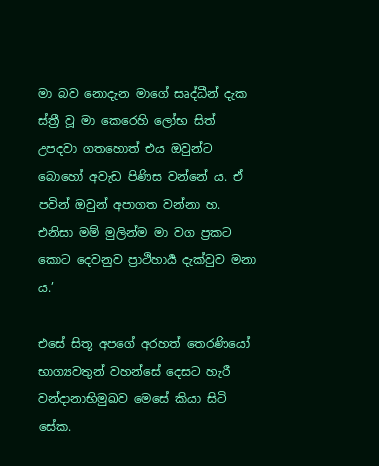මා බව නොදැන මාගේ සෘද්ධීන් දැක ස්ත්‍රී වූ මා කෙරෙහි ලෝභ සිත් උපදවා ගතහොත් එය ඔවුන්ට බොහෝ අවැඩ පිණිස වන්නේ ය. ඒ පවින් ඔවුන් අපාගත වන්නා හ. එනිසා මම් මුලින්ම මා වග ප්‍රකට කොට දෙවනුව ප්‍රාථිහාර්‍ය දැක්වුව මනා ය.’

එසේ සිතූ අපගේ අරහත් තෙරණියෝ භාග්‍යවතුන් වහන්සේ දෙසට හැරී වන්දානාභිමුඛව මෙසේ කියා සිටි සේක.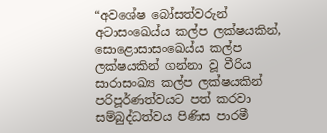“අවශේෂ බෝසත්වරුන් අටාසංඛෙය්ය කල්ප ලක්ෂයකින්, සොළොසාසංඛෙ‍ය්ය කල්ප ලක්ෂයකින් ගන්නා වූ වීරිය සාරාසංඛ්‍ය කල්ප ලක්ෂයකින් පරිපූර්ණත්වයට පත් කරවා සම්බුද්ධත්වය පිණිස පාරමී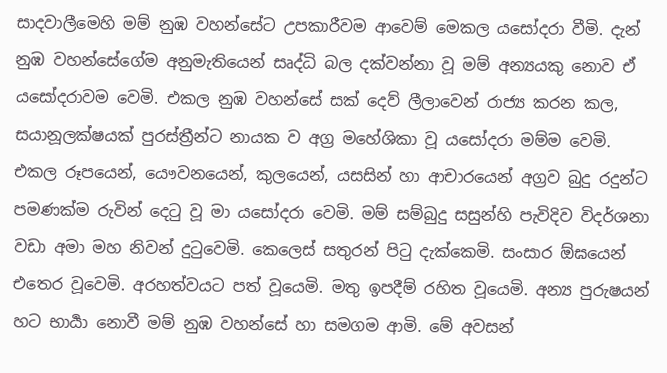සාදවාලීමෙහි මම් නුඹ වහන්සේට උපකාරීවම ආවෙම් මෙකල යසෝදරා වීමි. දැන් නුඹ වහන්සේගේම අනුමැතියෙන් සෘද්ධි බල දක්වන්නා වූ මම් අන්‍යයකු නොව ඒ යසෝදරාවම වෙමි. එකල නුඹ වහන්සේ සක් දෙව් ලීලාවෙන් රාජ්‍ය කරන කල, සයානූලක්ෂයක් පුරස්ත්‍රීන්ට නායක ව අග්‍ර මහේශිකා වූ යසෝදරා මම්ම වෙමි.
එකල රූපයෙන්, යෞවනයෙන්, කුලයෙන්, යසසින් හා ආචාරයෙන් අග්‍රව බුදු රදුන්ට පමණක්ම රුවින් දෙටු වූ මා යසෝදරා වෙමි. මම් සම්බුදු සසුන්හි පැවිදිව විදර්ශනා වඩා අමා මහ නිවන් දුටුවෙමි. කෙලෙස් සතුරන් පිටු දැක්කෙමි. සංසාර ඕඝයෙන් එතෙර වූවෙමි. අරහත්වයට පත් වූයෙමි. මතු ඉපදීම් රහිත වූයෙමි. අන්‍ය පුරුෂයන් හට භාර්‍යා නොවී මම් නුඹ වහන්සේ හා සමගම ආමි. මේ අවසන්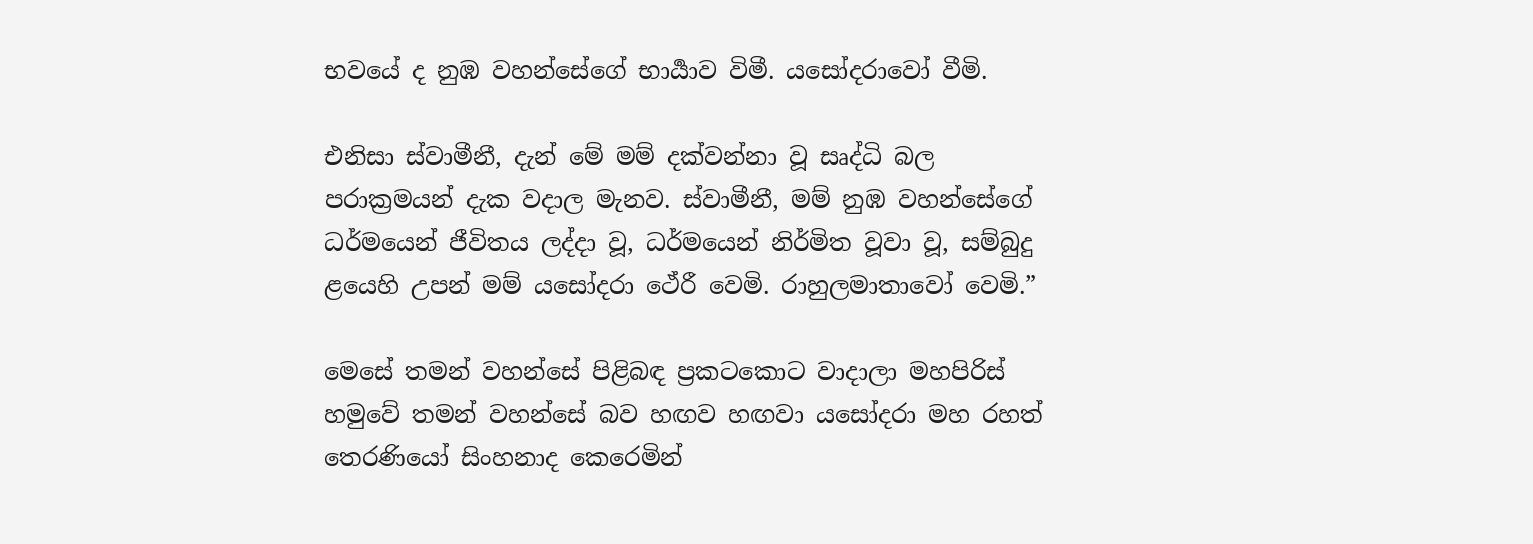භවයේ ද නුඹ වහන්සේගේ භාර්‍යාව විමී. යසෝදරාවෝ වීමි.

එනිසා ස්වාමීනී, දැන් මේ මම් දක්වන්නා වූ සෘද්ධි බල පරාක්‍රමයන් දැක වදාල මැනව. ස්වාමීනී, මම් නුඹ වහන්සේගේ ධර්මයෙන් ජීවිතය ලද්දා වූ, ධර්මයෙන් නිර්මිත වූවා වූ, සම්බුදු ළයෙහි උපන් මම් යසෝදරා ථේරී වෙමි. රාහුලමාතාවෝ වෙමි.”

මෙසේ තමන් වහන්සේ පිළිබඳ ප්‍රකටකොට වාදාලා මහපිරිස් හමුවේ තමන් වහන්සේ බව හඟව හඟවා යසෝදරා මහ රහත් තෙරණියෝ සිංහනාද කෙරෙමින්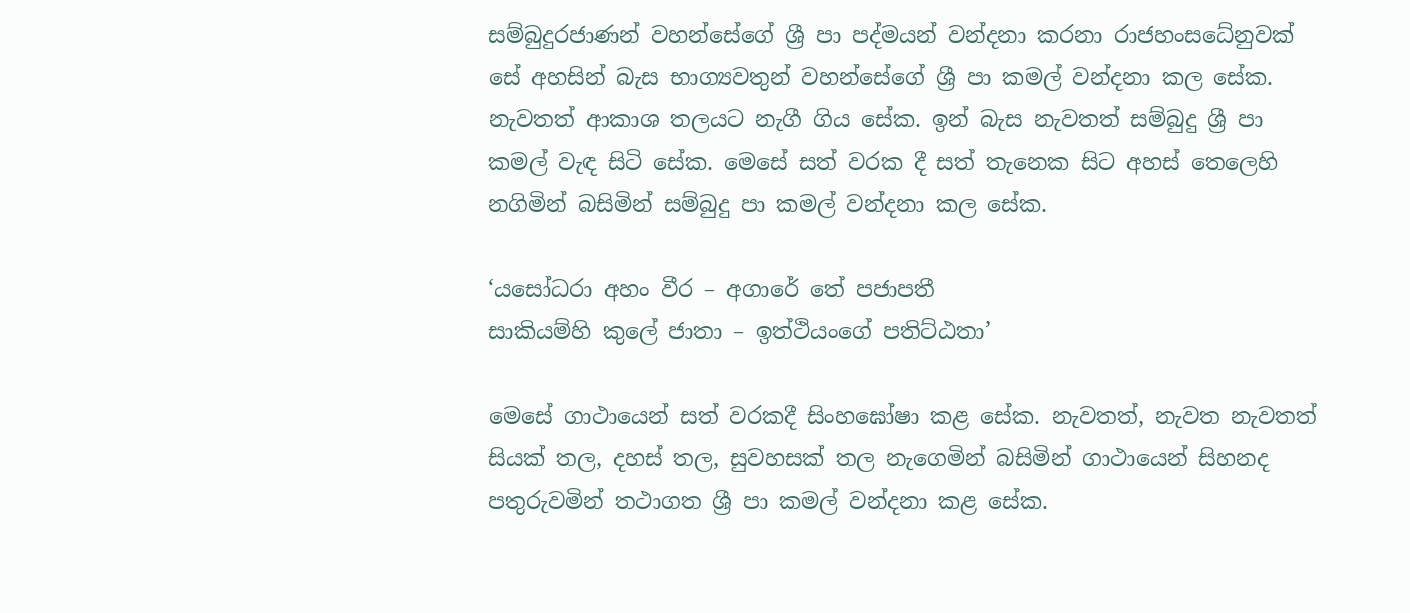සම්බුදුරජාණන් වහන්සේගේ ශ්‍රී පා පද්මයන් වන්දනා කරනා රාජහංසධේනුවක් සේ අහසින් බැස භාග්‍යවතුන් වහන්සේගේ ශ්‍රී පා කමල් වන්දනා කල සේක. නැවතත් ආකාශ තලයට නැගී ගිය සේක. ඉන් බැස නැවතත් සම්බුදු ශ්‍රී පා කමල් වැඳ සිටි සේක. මෙසේ සත් වරක දී සත් තැනෙක සිට අහස් තෙලෙහි නගිමින් බසිමින් සම්බුදු පා කමල් වන්දනා කල සේක.

‘යසෝධරා අහං වීර – අගාරේ තේ පජාපතී
සාකියම්හි කුලේ ජාතා – ඉත්ථියංගේ පතිට්ඨතා’

මෙසේ ගාථායෙන් සත් වරකදී සිංහඝෝෂා කළ සේක. නැවතත්, නැවත නැවතත් සියක් තල, දහස් තල, සුවහසක් තල නැගෙමින් බසිමින් ගාථායෙන් සිහනද පතුරුවමින් තථාගත ශ්‍රී පා කමල් වන්දනා කළ සේක.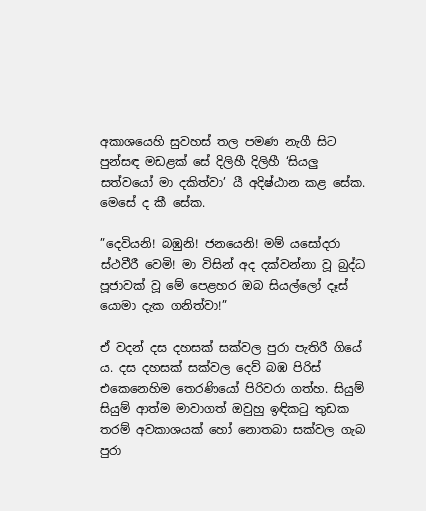අකාශයෙහි සුවහස් තල පමණ නැගී සිට පුන්සඳ මඩළක් සේ දිලිහී දිලිහී ‘සියලු සත්වයෝ මා දකිත්වා’ යී අදිෂ්ඨාන කළ සේක. මෙසේ ද කී සේක.

”දෙවියනි! බඹුනි! ජනයෙනි! මම් යසෝදරා ස්ථවීරී වෙමි! මා විසින් අද දක්වන්නා වූ බුද්ධ පූජාවක් වූ මේ පෙළහර ඔබ සියල්ලෝ දෑස් යොමා දැක ගනිත්වා!”

ඒ වදන් දස දහසක් සක්වල පුරා පැතිරී ගියේ ය. දස දහසක් සක්වල දෙව් බඹ පිරිස් එකෙනෙහිම තෙරණියෝ පිරිවරා ගත්හ. සියුම් සියුම් ආත්ම මාවාගත් ඔවුහු ඉඳිකටු තුඩක තරම් අවකාශයක් හෝ නොතබා සක්වල ගැබ පුරා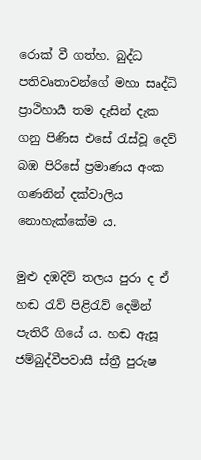රොක් වී ගත්හ. බුද්ධ පතිවෘතාවන්ගේ මහා සෘද්ධි ප්‍රාථිහාර්‍ය තම දැසින් දැක ගනු පිණිස එසේ රැස්වූ දෙව් බඹ පිරිසේ ප්‍රමාණය අංක ගණනින් දක්වාලිය නොහැක්කේම ය.

මුළු දඹදිව් තලය පුරා ද ඒ හඬ රැව් පිළිරැව් දෙමින් පැතිරී ගියේ ය. හඬ ඇසූ ජම්බුද්වීපවාසී ස්ත්‍රී පුරුෂ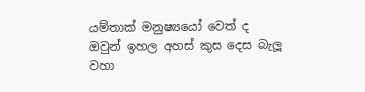යම්තාක් මනුෂ්‍යයෝ වෙත් ද ඔවුන් ඉහල අහස් කුස දෙස බැලූ වහා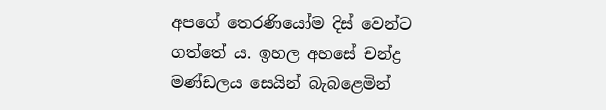අපගේ තෙරණියෝම දිස් වෙන්ට ගත්තේ ය. ඉහල අහසේ චන්ද්‍ර මණ්ඩලය සෙයින් බැබළෙමින්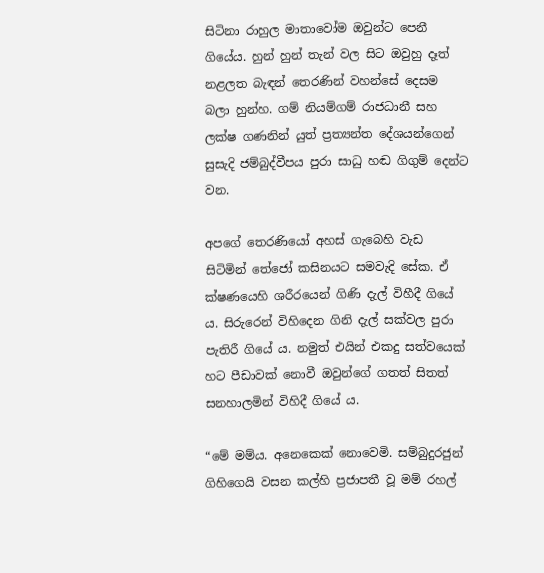සිටිනා රාහුල මාතාවෝම ඔවුන්ට පෙනී ගියේය. හුන් හුන් තැන් වල සිට ඔවුහු දෑත් නළලත බැඳන් තෙරණින් වහන්සේ දෙසම බලා හුන්හ. ගම් නියම්ගම් රාජධානී සහ ලක්ෂ ගණනින් යුත් ප්‍රත්‍යන්ත දේශයන්ගෙන් සුසැදි ජම්බුද්වීපය පුරා සාධු හඬ ගිගුම් දෙන්ට වන.

අපගේ තෙරණියෝ අහස් ගැබෙහි වැඩ සිටිමින් තේජෝ කසිනයට සමවැදි සේක. ඒ ක්ෂණයෙහි ශරීරයෙන් ගිණි දැල් විහීදී ගියේ ය. සිරුරෙන් විහිදෙන ගිනි දැල් සක්වල පුරා පැතිරී ගියේ ය. නමුත් එයින් එකදු සත්වයෙක් හට පීඩාවක් නොවී ඔවුන්ගේ ගතත් සිතත් සනහාලමින් විහිදී ගියේ ය.

“මේ මම්ය. අනෙකෙක් නොවෙමි. සම්බුදුරජුන් ගිහිගෙයි වසන කල්හි ප්‍රජාපතී වූ මම් රහල්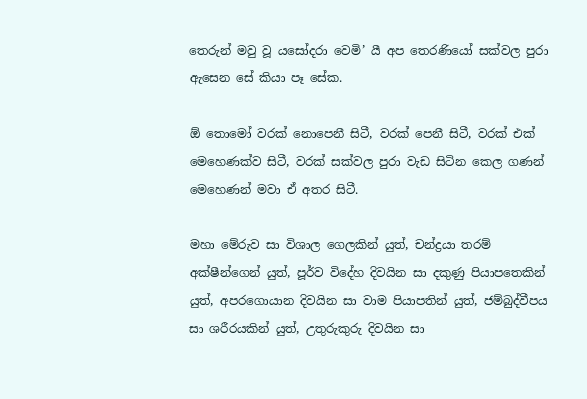තෙරුන් මවු වූ යසෝදරා වෙමි’ යී අප තෙරණියෝ සක්වල පුරා ඇසෙන සේ කියා පෑ සේක.

ඕ තොමෝ වරක් නොපෙනී සිටී, වරක් පෙනී සිටී, වරක් එක් මෙහෙණක්ව සිටී, වරක් සක්වල පුරා වැඩ සිටින කෙල ගණන් මෙහෙණන් මවා ඒ අතර සිටී.

මහා මේරුව සා විශාල ගෙලකින් යුත්, චන්ද්‍රයා තරම් අක්ෂීන්ගෙන් යුත්, පූර්ව විදේහ දිවයින සා දකුණු පියාපතෙකින් යුත්, අපරගොයාන දිවයින සා වාම පියාපතින් යුත්, ජම්බුද්වීපය සා ශරීරයකින් යුත්, උතුරුකුරු දිවයින සා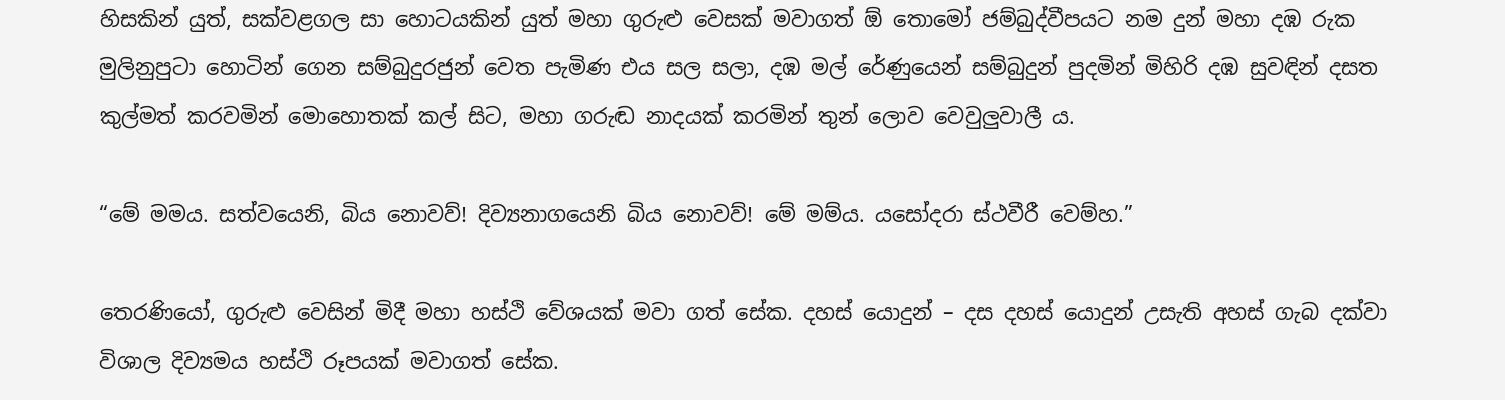හිසකින් යුත්, සක්වළගල සා හොටයකින් යුත් මහා ගුරුළු වෙසක් මවාගත් ඕ තොමෝ ජම්බුද්වීපයට නම දුන් මහා දඹ රුක මුලිනුපුටා හොටින් ගෙන සම්බුදුරජුන් වෙත පැමිණ එය සල සලා, දඹ මල් රේණුයෙන් සම්බුදුන් පුදමින් මිහිරි දඹ සුවඳින් දසත කුල්මත් කරවමින් මොහොතක් කල් සිට, මහා ගරුඬ නාදයක් කරමින් තුන් ලොව වෙවුලුවාලී ය.

“මේ මමය. සත්වයෙනි, බිය නොවව්! දිව්‍යනාගයෙනි බිය නොවව්! මේ මම්ය. යසෝදරා ස්ථවීරී වෙම්හ.”

තෙරණියෝ, ගුරුළු වෙසින් මිදී මහා හස්ථි වේශයක් මවා ගත් සේක. දහස් යොදුන් – දස දහස් යොදුන් උසැති අහස් ගැබ දක්වා විශාල දිව්‍යමය හස්ථි රූපයක් මවාගත් සේක.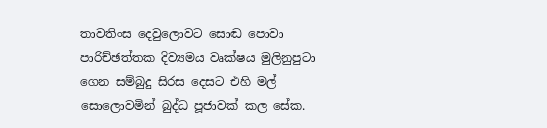තාවතිංස දෙවුලොවට සොඬ පොවා පාරිච්ඡත්තක දිව්‍යමය වෘක්ෂය මුලිනුපුටා ගෙන සම්බුදු සිරස දෙසට එහි මල් සොලොවමින් බුද්ධ පූජාවක් කල සේක.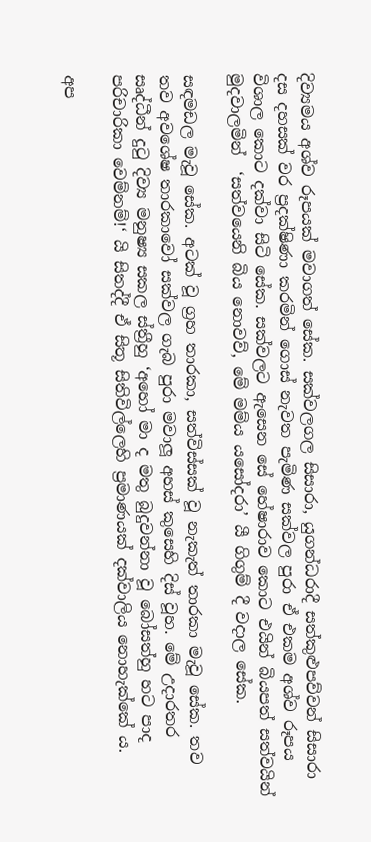දිව්‍යමය අශ්ව රූපයක් මවාගත් සේක. සක්වලගල සිසාරා, යුගන්ධරාදී සත්කුළුපව්වන් සිසාරා දස දහසක් වර ප්‍රදක්ෂිණා කරමින් ගොස් නැවත පැමිණ සක්වල පුරා ඒ එකම අශ්ව රූපය විශාල කොට දක්වා සිටි සේක. සක්වලට ඇසෙන සේ හේෂාරාව කොට එයින් බියපත් සත්වයින් මුදවාලමින්  ‘සත්වයෙනි බිය නොවව්, මේ මම්ය යසෝදරා’ යී ගිගුම් දී වදාල සේක.

සඳමඩල මැවූ සේක. අටක් වූ ග්‍රහ තාරකා, සත්විස්සක් වූ නැකැත් තාරකා මැවූ සේක. තව තව අවශේෂ තාරකාවෝ සක්වල ගැබ පුරා මවාලූ අහස් කුසෙහි දිස් වූහ. මේ උදාරතර සෘද්ධීන් දුටු දිව්‍ය මනුෂ්‍ය සකල ස්ත්‍රීහු ‘අහෝ මා ද මතු බුදුවන්නා වූ බෝසත්හු හට පාද පරිචාරිකා වෙම්නම්!‘ යි සිතද්දී ඒ සිතූ සිතිවිල්ලෙහි ප්‍රමාණයක් දක්වාලිය නොහැක්කේ ය.

අප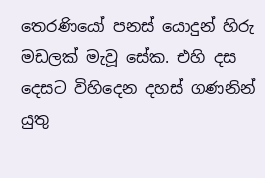තෙරණියෝ පනස් යොදුන් හිරු මඩලක් මැවූ සේක. එහි දස දෙසට විහිදෙන දහස් ගණනින් යුතු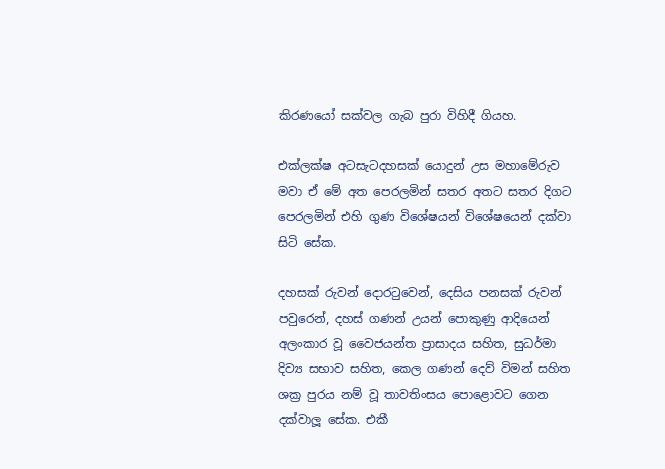කිරණයෝ සක්වල ගැබ පුරා විහිදී ගියහ.

එක්ලක්ෂ අටසැටදහසක් යොදුන් උස මහාමේරුව මවා ඒ මේ අත පෙරලමින් සතර අතට සතර දිගට පෙරලමින් එහි ගුණ විශේෂයන් විශේෂයෙන් දක්වා සිටි සේක.

දහසක් රුවන් දොරටුවෙන්, දෙසිය පනසක් රුවන් පවුරෙන්, දහස් ගණන් උයන් පොකුණු ආදියෙන් අලංකාර වූ වෛජයන්ත ප්‍රාසාදය සහිත, සුධර්මා දිව්‍ය සභාව සහිත, කෙල ගණන් දෙව් විමන් සහිත ශක්‍ර පුරය නම් වූ තාවතිංසය පොළොවට ගෙන දක්වාලූ සේක. එකී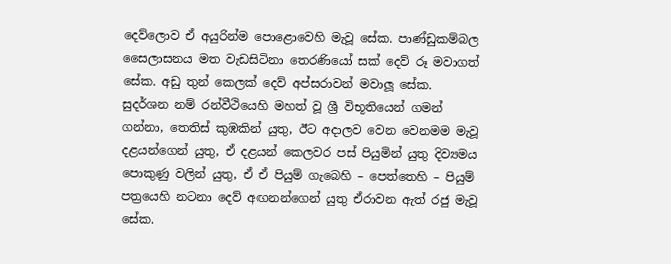දෙව්ලොව ඒ අයුරින්ම පොළොවෙහි මැවූ සේක. පාණ්ඩුකම්බල සෛලාසනය මත වැඩසිටිනා තෙරණියෝ සක් දෙව් රූ මවාගත් සේක. අඩු තුන් කෙලක් දෙව් අප්සරාවන් මවාලූ සේක. සුදර්ශන නම් රන්වීථියෙහි මහත් වූ ශ්‍රී විභූතියෙන් ගමන් ගන්නා, තෙතිස් කුඹකින් යුතු, ඊට අදාලව වෙන වෙනමම මැවූ දළයන්ගෙන් යුතු, ඒ දළයන් කෙලවර පස් පියුමින් යුතු දිව්‍යමය පොකුණු වලින් යුතු, ඒ ඒ පියුම් ගැබෙහි – පෙත්තෙහි – පියුම් පත්‍රයෙහි නටනා දෙව් අඟනන්ගෙන් යුතු ඒරාවන ඇත් රජු මැවූ සේක.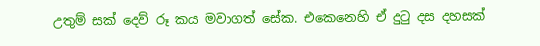උතුම් සක් දෙව් රූ කය මවාගත් සේක. එකෙනෙහි ඒ දුටු දස දහසක්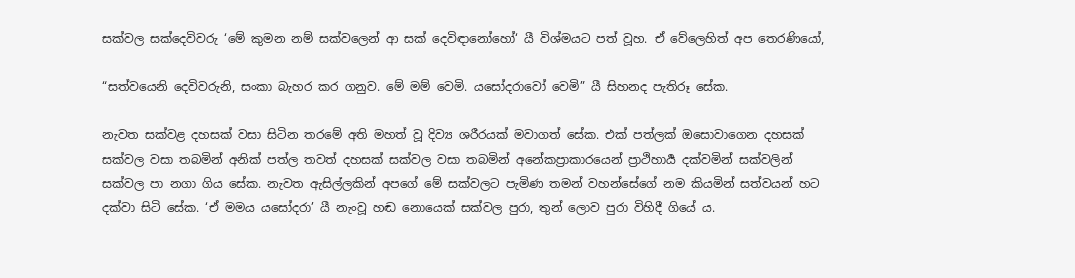සක්වල සක්දෙවිවරු ‘මේ කුමන නම් සක්වලෙන් ආ සක් දෙවිඳානෝහෝ‘ යී විශ්මයට පත් වූහ. ඒ වේලෙහිත් අප තෙරණියෝ,

“සත්වයෙනි දෙවිවරුනි, සංකා බැහර කර ගනුව. මේ මම් වෙමි. යසෝදරාවෝ වෙමි” යී සිහනද පැතිරූ සේක.

නැවත සක්වළ දහසක් වසා සිටින තරමේ අති මහත් වූ දිව්‍ය ශරීරයක් මවාගත් සේක. එක් පත්ලක් ඔසොවාගෙන දහසක් සක්වල වසා තබමින් අනික් පත්ල තවත් දහසක් සක්වල වසා තබමින් අනේකප්‍රාකාරයෙන් ප්‍රාථිහාර්‍ය දක්වමින් සක්වලින් සක්වල පා නගා ගිය සේක. නැවත ඇසිල්ලකින් අපගේ මේ සක්වලට පැමිණ තමන් වහන්සේගේ නම කියමින් සත්වයන් හට දක්වා සිටි සේක. ‘ඒ මමය යසෝදරා’ යී නැංවූ හඬ නොයෙක් සක්වල පුරා, තුන් ලොව පුරා විහිදී ගියේ ය.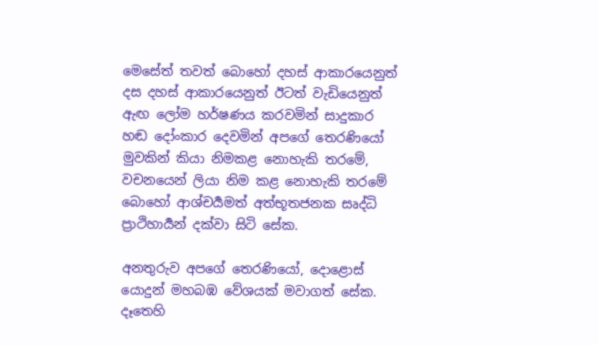මෙසේත් තවත් බොහෝ දහස් ආකාරයෙනුත් දස දහස් ආකාරයෙනුත් ඊටත් වැඩියෙනුත් ඇඟ ලෝම හර්ෂණය කරවමින් සාදුකාර හඬ දෝංකාර දෙවමින් අපගේ තෙරණියෝ මුවකින් කියා නිමකළ නොහැකි තරමේ, වචනයෙන් ලියා නිම කළ නොහැකි තරමේ බොහෝ ආශ්චර්‍යමත් අත්භූතජනක සෘද්ධි ප්‍රාථිහාර්‍යන් දක්වා සිටි සේක.

අනතුරුව අපගේ තෙරණියෝ, දොළොස් යොදුන් මහබඹ වේශයක් මවාගත් සේක. දෑතෙහි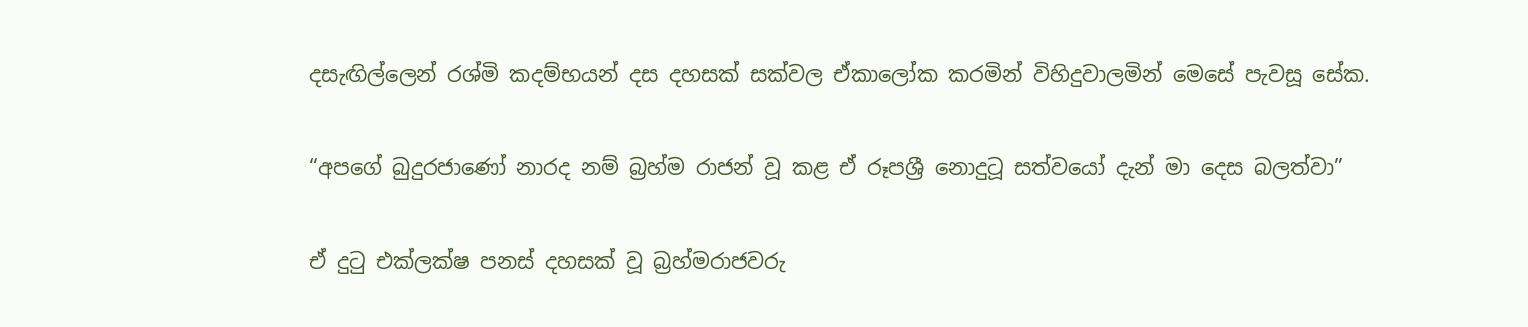දසැඟිල්ලෙන් රශ්මි කදම්භයන් දස දහසක් සක්වල ඒකාලෝක කරමින් විහිදුවාලමින් මෙසේ පැවසූ සේක.

“අපගේ බුදුරජාණෝ නාරද නම් බ්‍රහ්ම රාජන් වූ කළ ඒ රූපශ්‍රී නොදුටූ සත්වයෝ දැන් මා දෙස බලත්වා”

ඒ දුටු එක්ලක්ෂ පනස් දහසක් වූ බ්‍රහ්මරාජවරු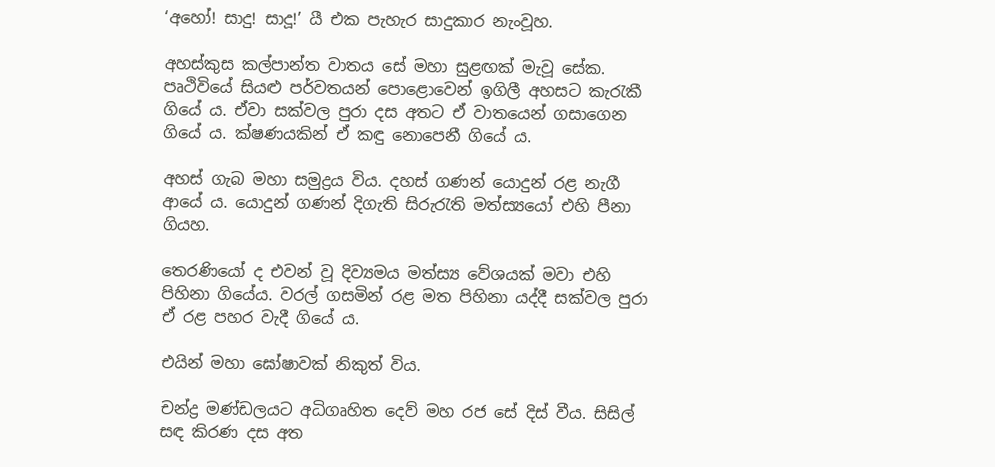‘අහෝ! සාදු! සාදූ!’ යී එක පැහැර සාදුකාර නැංවූහ.

අහස්කුස කල්පාන්ත වාතය සේ මහා සුළඟක් මැවූ සේක. පෘථිවියේ සියළු පර්වතයන් පොළොවෙන් ඉගිලී අහසට කැරැකී ගියේ ය. ඒවා සක්වල පුරා දස අතට ඒ වාතයෙන් ගසාගෙන ගියේ ය. ක්ෂණයකින් ඒ කඳු නොපෙනී ගියේ ය.

අහස් ගැබ මහා සමුද්‍රය විය. දහස් ගණන් යොදුන් රළ නැගී ආයේ ය. යොදුන් ගණන් දිගැති සිරුරැති මත්ස්‍යයෝ එහි පීනා ගියහ.

තෙරණියෝ ද එවන් වූ දිව්‍යමය මත්ස්‍ය වේශයක් මවා එහි පිහිනා ගියේය. වරල් ගසමින් රළ මත පිහිනා යද්දී සක්වල පුරා ඒ රළ පහර වැදී ගියේ ය.

එයින් මහා ඝෝෂාවක් නිකුත් විය.

චන්ද්‍ර මණ්ඩලයට අධිගෘහිත දෙව් මහ රජ සේ දිස් වීය. සිසිල් සඳ කිරණ දස අත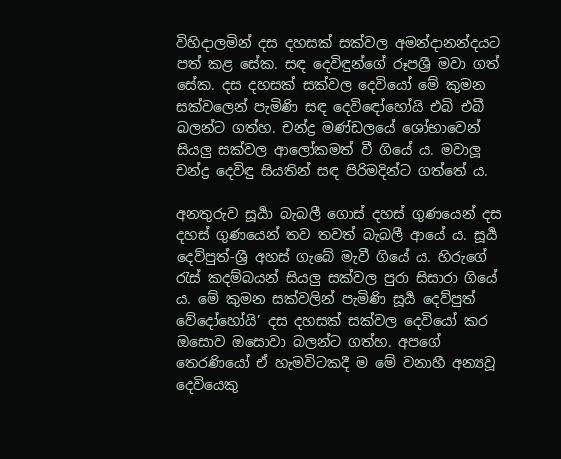විහිදාලමින් දස දහසක් සක්වල අමන්දානන්දයට පත් කළ සේක. සඳ දෙවිඳුන්ගේ රූපශ්‍රී මවා ගත් සේක. දස දහසක් සක්වල දෙවියෝ මේ කුමන සක්වලෙන් පැමිණි සඳ දෙවිඳෝහෝයි එබි එබී බලන්ට ගත්හ. චන්ද්‍ර මණ්ඩලයේ ශෝභාවෙන් සියලු සක්වල ආලෝකමත් වී ගියේ ය. මවාලූ චන්ද්‍ර දෙවිඳු සියතින් සඳ පිරිමදින්ට ගත්තේ ය.

අනතුරුව සූර්‍යා බැබලී ගොස් දහස් ගුණයෙන් දස දහස් ගුණයෙන් තව තවත් බැබලී ආයේ ය. සූර්‍ය දෙව්පුත්-ශ්‍රී අහස් ගැබේ මැවී ගියේ ය. හිරුගේ රැස් කදම්බයන් සියලු සක්වල පුරා සිසාරා ගියේ ය. මේ කුමන සක්වලින් පැමිණි සූර්‍ය දෙව්පුත් වේදෝහෝයි’ දස දහසක් සක්වල දෙවියෝ කර ඔසොව ඔසොවා බලන්ට ගත්හ. අපගේ තෙරණියෝ ඒ හැමවිටකදී ම මේ වනාහී අන්‍යවූ දෙවියෙකු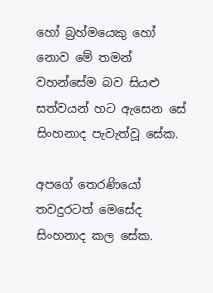හෝ බ්‍රහ්මයෙකු හෝ නොව මේ තමන් වහන්සේම බව සියළු සත්වයන් හට ඇසෙන සේ සිංහනාද පැවැත්වූ සේක.

අපගේ තෙරණියෝ තවදුරටත් මෙසේද සිංහනාද කල සේක.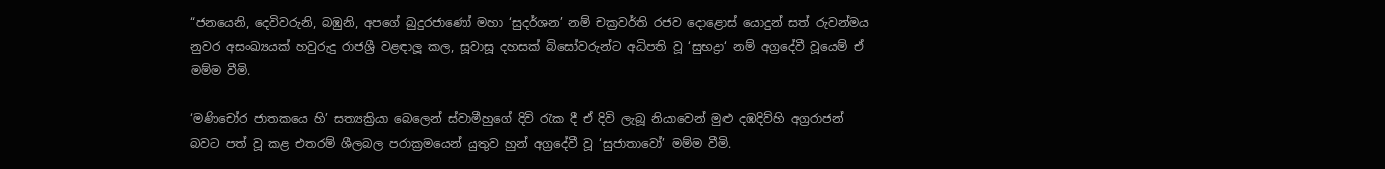“ජනයෙනි, දෙවිවරුනි, බඹුනි, අපගේ බුදුරජාණෝ මහා ‘සුදර්ශන’ නම් චක්‍රවර්ති රජව දොළොස් යොදුන් සත් රුවන්මය නුවර අසංඛ්‍යයක් හවුරුදු රාජශ්‍රී වළඳාලූ කල, සූවාසූ දහසක් බිසෝවරුන්ට අධිපති වූ ‘සුභද්‍රා‘ නම් අග්‍රදේවී වූයෙම් ඒ මම්ම වීමි.

‘මණිචෝර ජාතකයෙ හි’ සත්‍යක්‍රියා බෙලෙන් ස්වාමීහුගේ දිවි රැක දී ඒ දිවි ලැබූ නියාවෙන් මුළු දඹදිව්හි අග්‍රරාජන් බවට පත් වූ කළ එතරම් ශීලබල පරාක්‍රමයෙන් යුතුව හුන් අග්‍රදේවී වූ ‘සුජාතාවෝ’ මම්ම වීමි.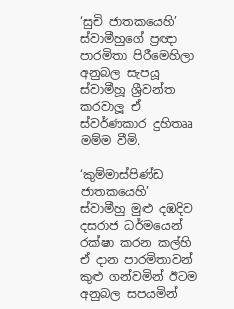‘සුචි ජාතකයෙහි’ ස්වාමීහුගේ ප්‍රඥා පාරමිතා පිරීමෙහිලා අනුබල සැපයූ ස්වාමීහූ ශ්‍රීවන්ත කරවාලූ ඒ ස්වර්ණකාර දුහිතෲ මම්ම වීමි.

‘කුම්මාස්පිණ්ඩ ජාතකයෙහි’ ස්වාමීහු මුළු දඹදිව දසරාජ ධර්මයෙන් රක්ෂා කරන කල්හි ඒ දාන පාරමිතාවන් කුළු ගන්වමින් ඊටම අනුබල සපයමින්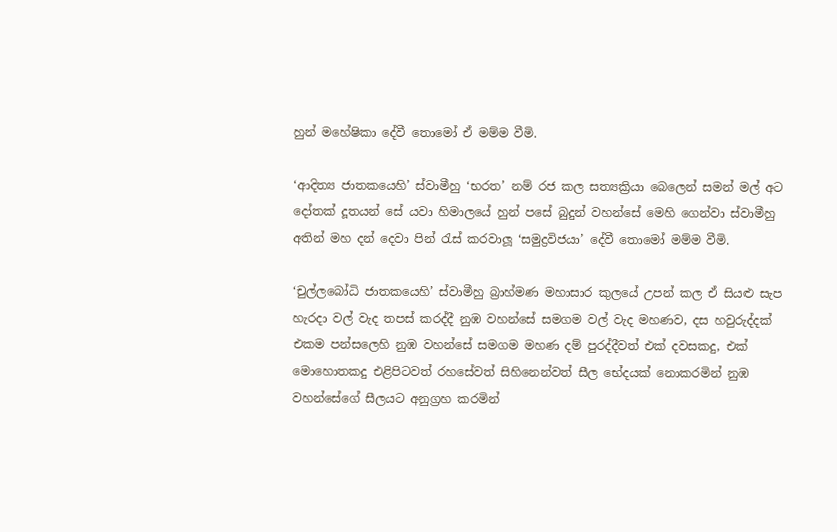හුන් මහේෂිකා දේවී තොමෝ ඒ මම්ම වීමි.

‘ආදිත්‍ය ජාතකයෙහි’ ස්වාමීහු ‘භරත’ නම් රජ කල සත්‍යක්‍රියා බෙලෙන් සමන් මල් අට දෝතක් දූතයන් සේ යවා හිමාලයේ හුන් පසේ බුදුන් වහන්සේ මෙහි ගෙන්වා ස්වාමීහු අතින් මහ දන් දෙවා පින් රැස් කරවාලූ ‘සමුද්‍රවිජයා’ දේවී තොමෝ මම්ම වීමි.

‘චුල්ලබෝධි ජාතකයෙහි’ ස්වාමීහු බ්‍රාහ්මණ මහාසාර කුලයේ උපන් කල ඒ සියළු සැප හැරදා වල් වැද තපස් කරද්දී නුඹ වහන්සේ සමගම වල් වැද මහණව, දස හවුරුද්දක් එකම පන්සලෙහි නුඹ වහන්සේ සමගම මහණ දම් පුරද්දීවත් එක් දවසකදු, එක් මොහොතකදු එළිපිටවත් රහසේවත් සිහිනෙන්වත් සීල භේදයක් නොකරමින් නුඹ වහන්සේගේ සීලයට අනුග්‍රහ කරමින්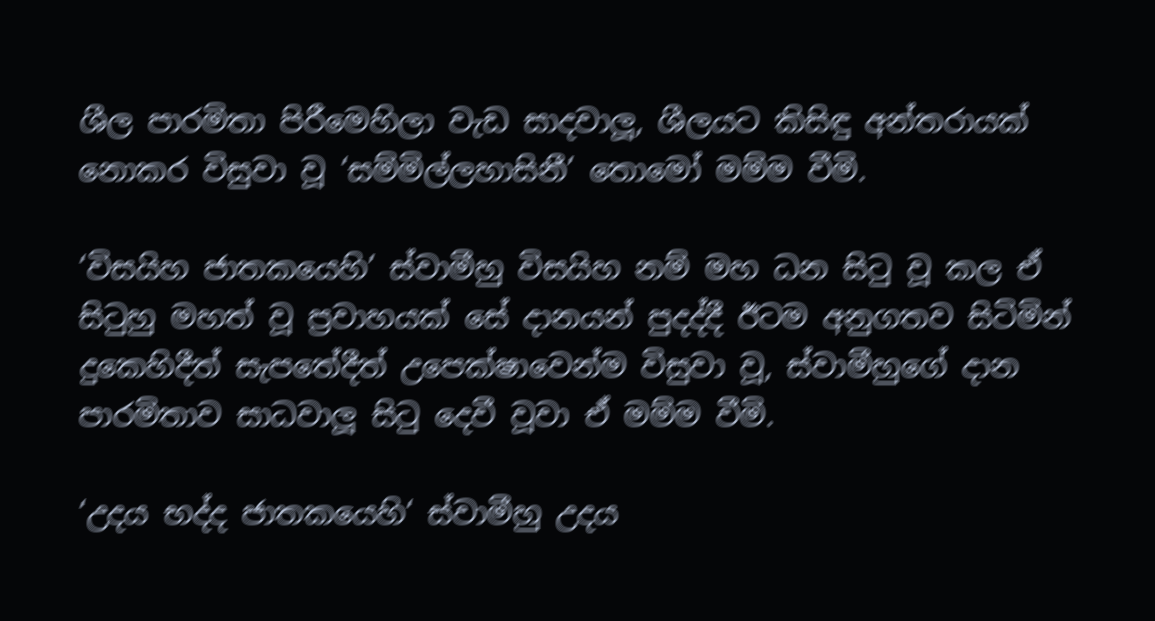ශීල පාරමිතා පිරීමෙහිලා වැඩ සාදවාලූ, ශීලයට කිසිඳු අන්තරායක් නොකර විසුවා වූ ‘සම්මිල්ලහාසිනී’ තොමෝ මම්ම වීමි.

‘විසයිහ ජාතකයෙහි’ ස්වාමීහු විසයිහ නම් මහ ධන සිටු වූ කල ඒ සිටුහු මහත් වූ ප්‍රවාහයක් සේ දානයන් පුදද්දී ඊටම අනුගතව සිටිමින් දුකෙහිදීත් සැපතේදීත් උපෙක්ෂාවෙන්ම විසුවා වූ, ස්වාමීහුගේ දාන පාරමිතාව සාධවාලූ සිටු දෙවී වූවා ඒ මම්ම වීමි.

‘උදය භද්ද ජාතකයෙහි‘ ස්වාමීහු උදය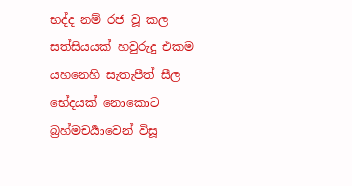භද්ද නම් රජ වූ කල සත්සියයක් හවුරුදු එකම යහනෙහි සැතැපීත් සීල භේදයක් නොකොට බ්‍රහ්මචර්‍යාවෙන් විසූ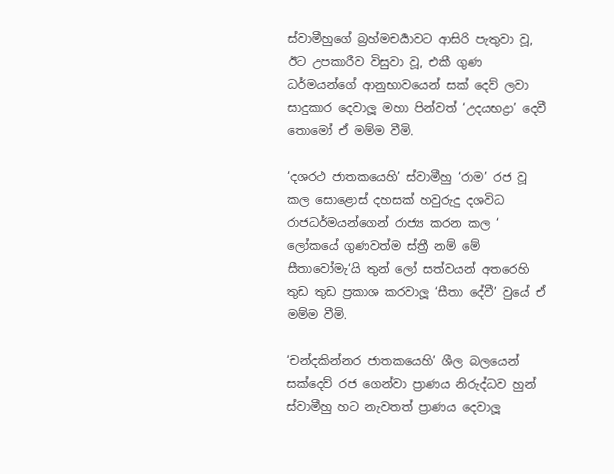ස්වාමීහුගේ බ්‍රහ්මචර්‍යාවට ආසිරි පැතුවා වූ, ඊට උපකාරීව විසුවා වූ, එකී ගුණ ධර්මයන්ගේ ආනුභාවයෙන් සක් දෙව් ලවා සාදුකාර දෙවාලූ මහා පින්වත් ‘උදයභද්‍රා’ දෙවී තොමෝ ඒ මම්ම වීමි.

‘දශරථ ජාතකයෙහි’ ස්වාමීහු ‘රාම’ රජ වූ කල සොළොස් දහසක් හවුරුදු දශවිධ රාජධර්මයන්ගෙන් රාජ්‍ය කරන කල ‘ ලෝකයේ ගුණවත්ම ස්ත්‍රී නම් මේ සීතාවෝමැ‘යි තුන් ලෝ සත්වයන් අතරෙහි තුඩ තුඩ ප්‍රකාශ කරවාලූ ‘සීතා දේවී’ වුයේ ඒ මම්ම වීමි.

‘චන්දකින්නර ජාතකයෙහි’ ශීල බලයෙන් සක්දෙව් රජ ගෙන්වා ප්‍රාණය නිරුද්ධව හුන් ස්වාමීහු හට නැවතත් ප්‍රාණය දෙවාලූ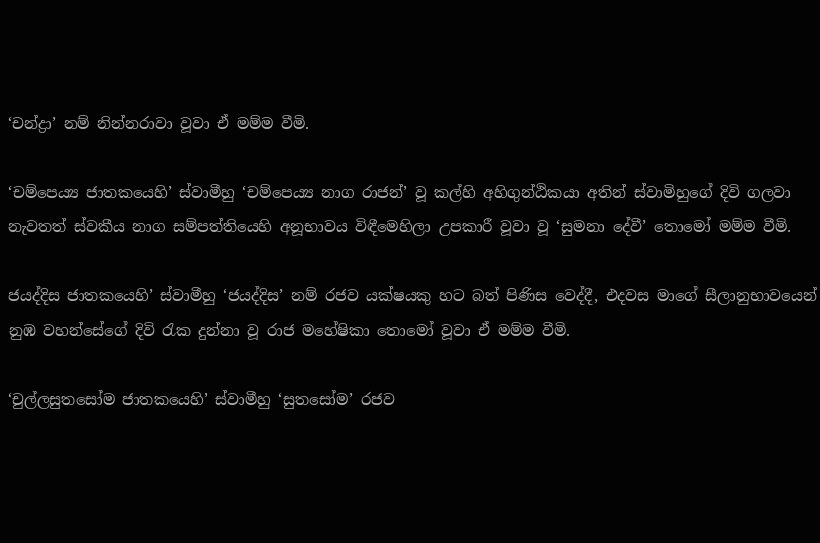‘චන්ද්‍රා’ නම් නින්නරාවා වූවා ඒ මම්ම වීමි.

‘චම්පෙය්‍ය ජාතකයෙහි’ ස්වාමීහු ‘චම්පෙය්‍ය නාග රාජන්’ වූ කල්හි අහිගුන්ඨිකයා අතින් ස්වාමිහුගේ දිවි ගලවා නැවතත් ස්වකීය නාග සම්පත්තියෙහි අනූභාවය විඳීමෙහිලා උපකාරී වූවා වූ ‘සුමනා දේවී’ තොමෝ මම්ම වීමි.

ජයද්දිස ජාතකයෙහි’ ස්වාමීහු ‘ජයද්දිස’ නම් රජව යක්ෂයකු හට බත් පිණිස වෙද්දී, එදවස මාගේ සීලානුභාවයෙන් නුඹ වහන්සේගේ දිවි රැක දුන්නා වූ රාජ මහේෂිකා තොමෝ වූවා ඒ මම්ම වීමි.

‘චුල්ලසුතසෝම ජාතකයෙහි’ ස්වාමීහු ‘සුතසෝම’ රජව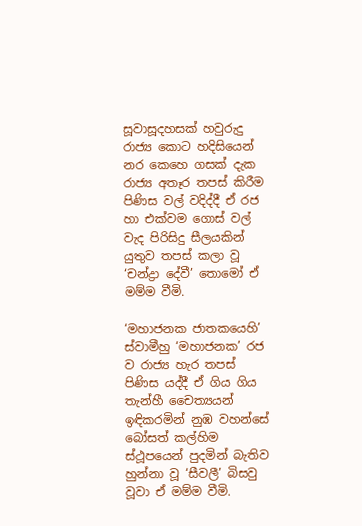සූවාසූදහසක් හවුරුදු රාජ්‍ය කොට හදිසියෙන් නර කෙහෙ ගසක් දැක රාජ්‍ය අතෑර තපස් කිරීම පිණිස වල් වදිද්දී ඒ රජ හා එක්වම ගොස් වල් වැද පිරිසිදු සීලයකින් යුතුව තපස් කලා වූ ‘චන්ද්‍රා දේවී’ තොමෝ ඒ මම්ම වීමි.

‘මහාජනක ජාතකයෙහි’ ස්වාමීහු ‘මහාජනක’ රජ ව රාජ්‍ය හැර තපස් පිණිස යද්දී ඒ ගිය ගිය තැන්හී චෛත්‍යයන් ඉඳිකරමින් නුඹ වහන්සේ බෝසත් කල්හිම ස්ථූපයෙන් පුදමින් බැතිව හුන්නා වූ ‘සීවලී’ බිසවු වූවා ඒ මම්ම වීමි.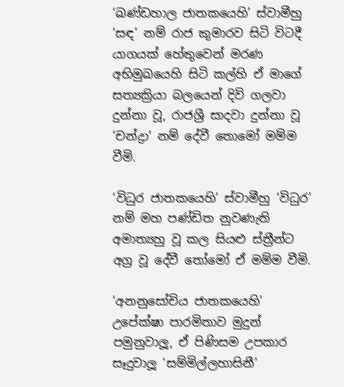‘ඛණ්ඩහාල ජාතකයෙහි’ ස්වාමීහු ‘සඳ’ නම් රාජ කුමාරව සිටි විටදී යාගයක් හේතුවෙන් මරණ අභිමුඛයෙහි සිටි කල්හි ඒ මාගේ සත්‍යක්‍රියා බලයෙන් දිවි ගලවා දුන්නා වූ, රාජශ්‍රී සාදවා දුන්නා වූ ‘චන්ද්‍රා’ නම් දේවී තොමෝ මම්ම වීමි.

‘විධුර ජාතකයෙහි’ ස්වාමීහු ‘විධුර’ නම් මහ පණ්ඩිත නුවණැති අමාත්‍යහු වූ කල සියළු ස්ත්‍රීන්ට අග්‍ර වූ දේවී තෝමෝ ඒ මම්ම වීමි.

‘අනනුසෝචිය ජාතකයෙහි’ උපේක්ෂා පාරමිතාව මුදුන් පමුනුවාලූ, ඒ පිණිසම උපකාර සෑදුවාලූ ‘සම්මිල්ලහාසිනී’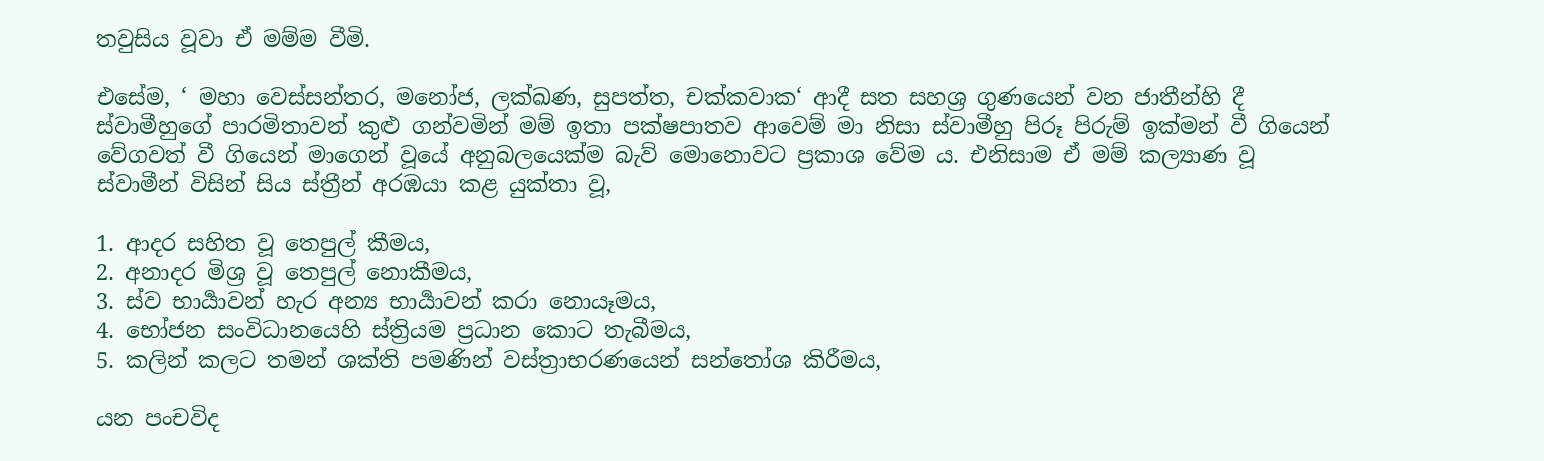තවුසිය වූවා ඒ මම්ම වීමි.

එසේම, ‘ මහා වෙස්සන්තර, මනෝජ, ලක්ඛණ, සුපත්ත, චක්කවාක‘ ආදී සත සහශ්‍ර ගුණයෙන් වන ජාතීන්හි දී ස්වාමීහුගේ පාරමිතාවන් කුළු ගන්වමින් මම් ඉතා පක්ෂපාතව ආවෙම් මා නිසා ස්වාමීහු පිරූ පිරුම් ඉක්මන් වී ගියෙන් වේගවත් වී ගියෙන් මාගෙන් වූයේ අනුබලයෙක්ම බැව් මොනොවට ප්‍රකාශ වේම ය. එනිසාම ඒ මම් කල්‍යාණ වූ ස්වාමීන් විසින් සිය ස්ත්‍රීන් අරඹයා කළ යුක්තා වූ,

1. ආදර සහිත වූ තෙපුල් කීමය,
2. අනාදර මිශ්‍ර වූ තෙපුල් නොකීමය,
3. ස්ව භාර්‍යාවන් හැර අන්‍ය භාර්‍යාවන් කරා නොයෑමය,
4. භෝජන සංවිධානයෙහි ස්ත්‍රියම ප්‍රධාන කොට තැබීමය,
5. කලින් කලට තමන් ශක්ති පමණින් වස්ත්‍රාභරණයෙන් සන්තෝශ කිරීමය,

යන පංචවිද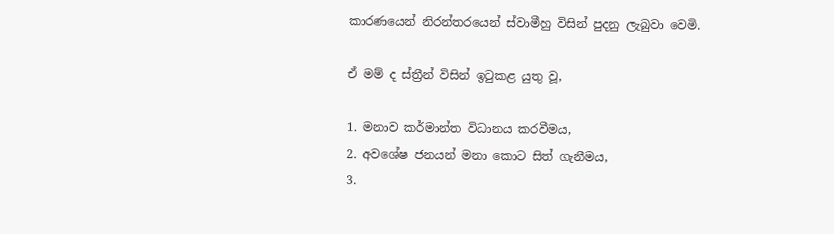කාරණයෙන් නිරන්තරයෙන් ස්වාමීහු විසින් පුදනු ලැබුවා වෙමි.

ඒ මම් ද ස්ත්‍රීන් විසින් ඉටුකළ යුතු වූ,

1. මනාව කර්මාන්ත විධානය කරවීමය,
2. අවශේෂ ජනයන් මනා කොට සිත් ගැනීමය,
3.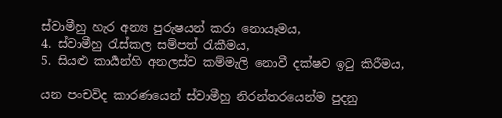ස්වාමීහු හැර අන්‍ය පුරුෂයන් කරා නොයෑමය,
4. ස්වාමීහු රැස්කල සම්පත් රැකීමය,
5. සියළු කාර්‍යන්හි අනලස්ව කම්මැලි නොවී දක්ෂව ඉටු කිරීමය,

යන පංචවිද කාරණයෙන් ස්වාමීහු නිරන්තරයෙන්ම පුදනු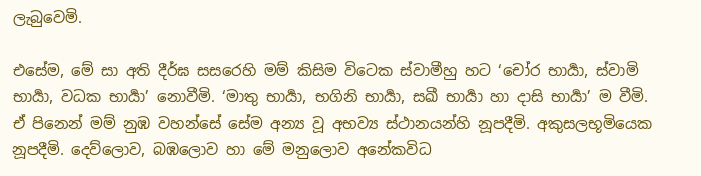ලැබුවෙමි.

එසේම, මේ සා අති දීර්ඝ සසරෙහි මම් කිසිම විටෙක ස්වාමීහු හට ‘චෝර භාර්‍යා, ස්වාමි භාර්‍යා, වධක භාර්‍යා’ නොවීමි. ‘මාතු භාර්‍යා, භගිනි භාර්‍යා, සඛී භාර්‍යා හා දාසි භාර්‍යා’ ම වීමි. ඒ පිනෙන් මම් නුඹ වහන්සේ සේම අන්‍ය වූ අභව්‍ය ස්ථානයන්හි නූපදීමි. අකුසලභූමියෙක නූපදීමි. දෙව්ලොව, බඹලොව හා මේ මනුලොව අනේකවිධ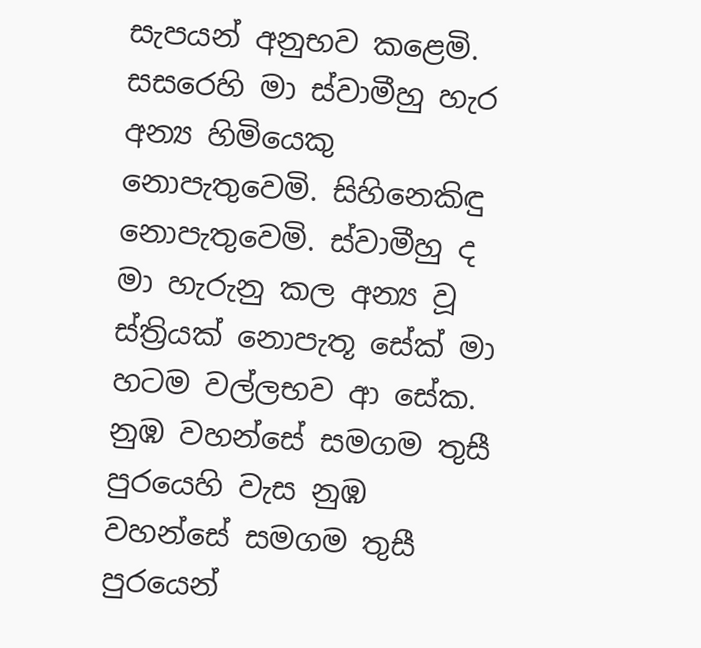සැපයන් අනුභව කළෙමි. සසරෙහි මා ස්වාමීහු හැර අන්‍ය හිමියෙකු නොපැතුවෙමි. සිහිනෙකිඳු නොපැතුවෙමි. ස්වාමීහු ද මා හැරුනු කල අන්‍ය වූ ස්ත්‍රියක් නොපැතූ සේක් මා හටම වල්ලභව ආ සේක. නුඹ වහන්සේ සමගම තුසී පුරයෙහි වැස නුඹ වහන්සේ සමගම තුසී පුරයෙන්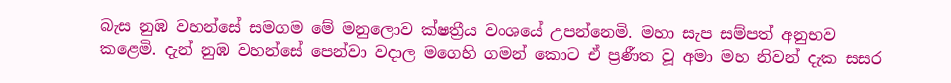බැස නුඹ වහන්සේ සමගම මේ මනුලොව ක්ෂත්‍රීය වංශයේ උපන්නෙමි. මහා සැප සම්පත් අනුභව කළෙමි. දැන් නුඹ වහන්සේ පෙන්වා වදාල මගෙහි ගමන් කොට ඒ ප්‍රණීත වූ අමා මහ නිවන් දැක සසර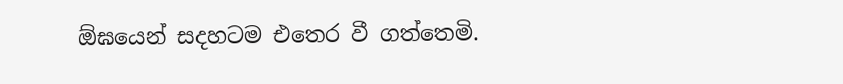ඕඝයෙන් සදහටම එතෙර වී ගත්තෙමි.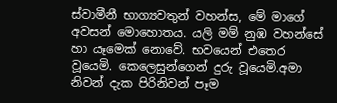ස්වාමීනී භාග්‍යවතුන් වහන්ස, මේ මාගේ අවසන් මොහොතය. යලි මම් නුඹ වහන්සේ හා යෑමෙක් නොවේ. භවයෙන් එතෙර වූයෙමි. කෙලෙසුන්ගෙන් දුරු වූයෙමි.අමා නිවන් දැක පිරිනිවන් පෑම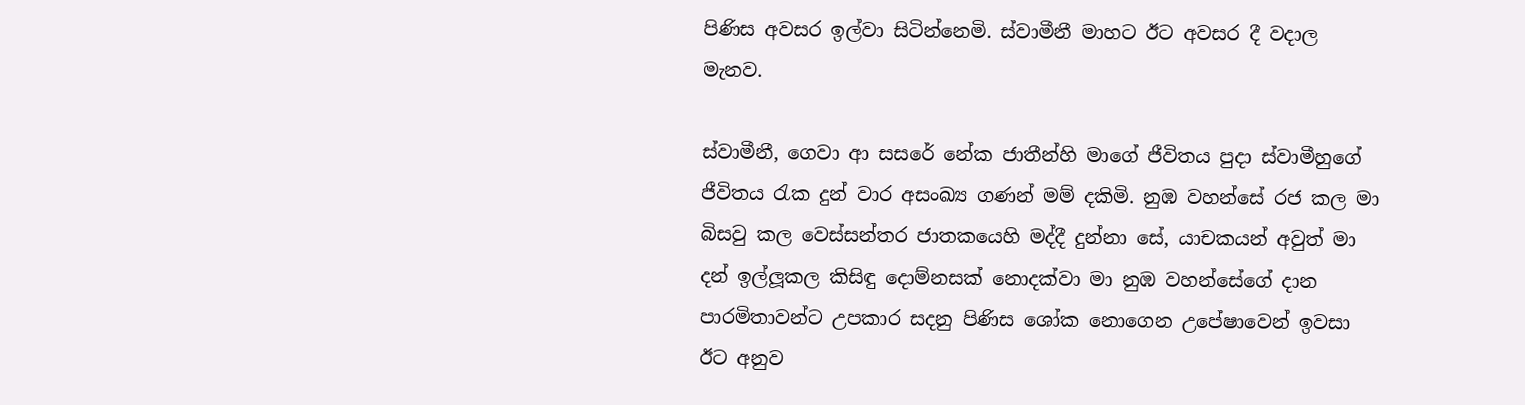පිණිස අවසර ඉල්වා සිටින්නෙමි. ස්වාමීනී මාහට ඊට අවසර දී වදාල මැනව.

ස්වාමීනී, ගෙවා ආ සසරේ නේක ජාතීන්හි මාගේ ජීවිතය පුදා ස්වාමීහුගේ ජීවිතය රැක දුන් වාර අසංඛ්‍ය ගණන් මම් දකිමි. නුඹ වහන්සේ රජ කල මා බිසවු කල වෙස්සන්තර ජාතකයෙහි මද්දී දුන්නා සේ, යාචකයන් අවුත් මා දන් ඉල්ලූකල කිසිඳු දොම්නසක් නොදක්වා මා නුඹ වහන්සේගේ දාන පාරමිතාවන්ට උපකාර සදනු පිණිස ශෝක නොගෙන උපේෂාවෙන් ඉවසා ඊට අනුව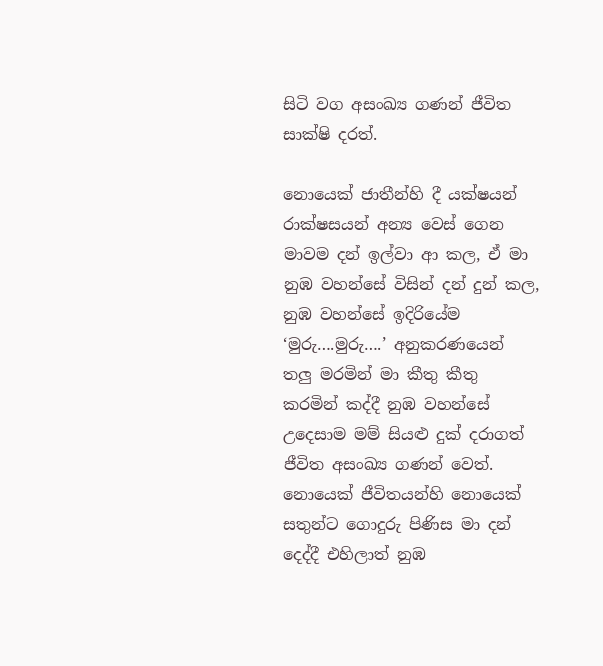සිටි වග අසංඛ්‍ය ගණන් ජීවිත සාක්ෂි දරත්.

නොයෙක් ජාතීන්හි දී යක්ෂයන් රාක්ෂසයන් අන්‍ය වෙස් ගෙන මාවම දන් ඉල්වා ආ කල, ඒ මා නුඹ වහන්සේ විසින් දන් දුන් කල, නුඹ වහන්සේ ඉදිරියේම ‘මුරු….මුරු….’ අනුකරණයෙන් තලු මරමින් මා කීතු කීතු කරමින් කද්දී නුඹ වහන්සේ උදෙසාම මම් සියළු දුක් දරාගත් ජීවිත අසංඛ්‍ය ගණන් වෙත්. නොයෙක් ජීවිතයන්හි නොයෙක් සතුන්ට ගොදුරු පිණිස මා දන් දෙද්දී එහිලාත් නුඹ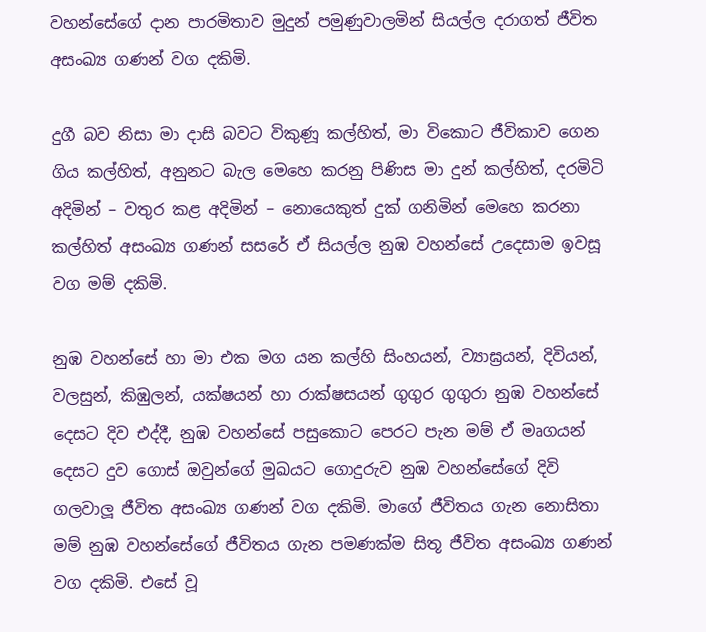වහන්සේගේ දාන පාරමිතාව මුදුන් පමුණුවාලමින් සියල්ල දරාගත් ජීවිත අසංඛ්‍ය ගණන් වග දකිමි.

දුගී බව නිසා මා දාසි බවට විකුණූ කල්හිත්, මා විකොට ජීවිකාව ගෙන ගිය කල්හිත්, අනුනට බැල මෙහෙ කරනු පිණිස මා දුන් කල්හිත්, දරමිටි අදිමින් – වතුර කළ අදිමින් – නොයෙකුත් දුක් ගනිමින් මෙහෙ කරනා කල්හිත් අසංඛ්‍ය ගණන් සසරේ ඒ සියල්ල නුඹ වහන්සේ උදෙසාම ඉවසූ වග මම් දකිමි.

නුඹ වහන්සේ හා මා එක මග යන කල්හි සිංහයන්, ව්‍යාඝ්‍රයන්, දිවියන්, වලසුන්, කිඹුලන්, යක්ෂයන් හා රාක්ෂසයන් ගුගුර ගුගුරා නුඹ වහන්සේ දෙසට දිව එද්දී, නුඹ වහන්සේ පසුකොට පෙරට පැන මම් ඒ මෘගයන් දෙසට දුව ගොස් ඔවුන්ගේ මුඛයට ගොදුරුව නුඹ වහන්සේගේ දිවි ගලවාලූ ජීවිත අසංඛ්‍ය ගණන් වග දකිමි. මාගේ ජීවිතය ගැන නොසිතා මම් නුඹ වහන්සේගේ ජීවිතය ගැන පමණක්ම සිතූ ජීවිත අසංඛ්‍ය ගණන් වග දකිමි. එසේ වූ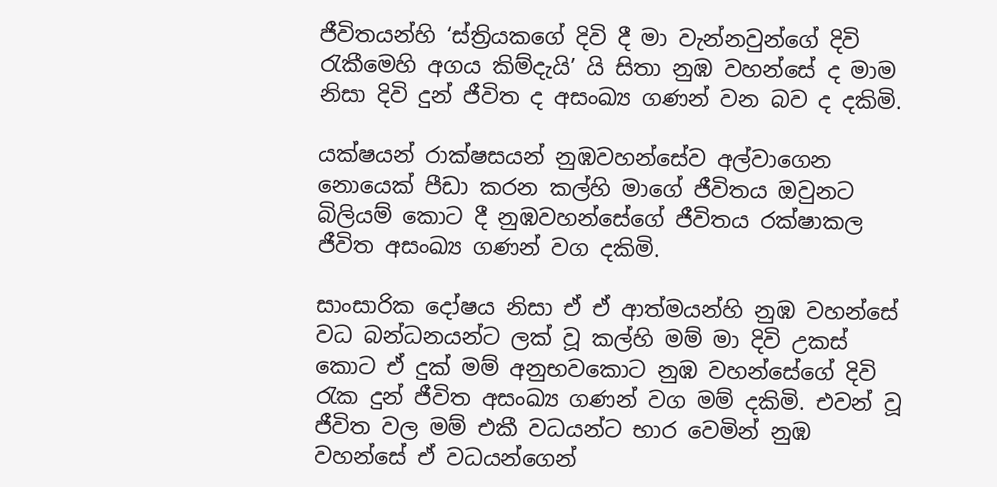ජීවිතයන්හි ‘ස්ත්‍රියකගේ දිවි දී මා වැන්නවුන්ගේ දිවි රැකීමෙහි අගය කිම්දැයි’ යි සිතා නුඹ වහන්සේ ද මාම නිසා දිවි දුන් ජීවිත ද අසංඛ්‍ය ගණන් වන බව ද දකිමි.

යක්ෂයන් රාක්ෂසයන් නුඹවහන්සේව අල්වාගෙන නොයෙක් පීඩා කරන කල්හි මාගේ ජීවිතය ඔවුනට බිලියම් කොට දී නුඹවහන්සේගේ ජීවිතය රක්ෂාකල ජීවිත අසංඛ්‍ය ගණන් වග දකිමි.

සාංසාරික දෝෂය නිසා ඒ ඒ ආත්මයන්හි නුඹ වහන්සේ වධ බන්ධනයන්ට ලක් වූ කල්හි මම් මා දිවි උකස් කොට ඒ දුක් මම් අනුභවකොට නුඹ වහන්සේගේ දිවි රැක දුන් ජීවිත අසංඛ්‍ය ගණන් වග මම් දකිමි. එවන් වූ ජීවිත වල මම් එකී වධයන්ට භාර වෙමින් නුඹ වහන්සේ ඒ වධයන්ගෙන්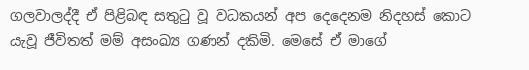ගලවාලද්දී ඒ පිළිබඳ සතුටු වූ වධකයන් අප දෙදෙනම නිදහස් කොට යැවූ ජීවිතත් මම් අසංඛ්‍ය ගණන් දකිමි. මෙසේ ඒ මාගේ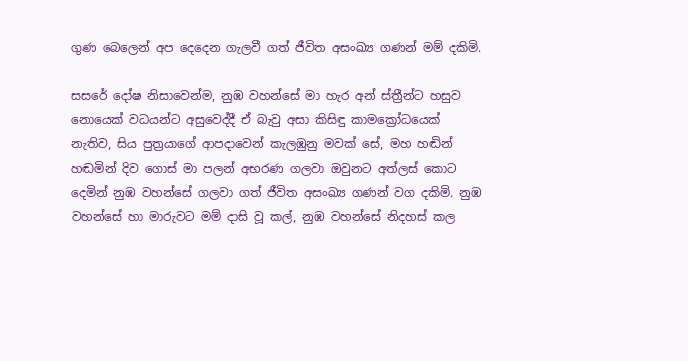ගුණ බෙලෙන් අප දෙදෙන ගැලවී ගත් ජීවිත අසංඛ්‍ය ගණන් මම් දකිමි.

සසරේ දෝෂ නිසාවෙන්ම, නුඹ වහන්සේ මා හැර අන් ස්ත්‍රීන්ට හසුව නොයෙක් වධයන්ට අසුවෙද්දී ඒ බැවු අසා කිසිඳු කාමක්‍රෝධයෙක් නැතිව, සිය පුත්‍රයාගේ ආපදාවෙන් කැලඹුනු මවක් සේ, මහ හඬින් හඬමින් දිව ගොස් මා පලන් අභරණ ගලවා ඔවුනට අත්ලස් කොට දෙමින් නුඹ වහන්සේ ගලවා ගත් ජීවිත අසංඛ්‍ය ගණන් වග දකිමි. නුඹ වහන්සේ හා මාරුවට මම් දාසි වූ කල්, නුඹ වහන්සේ නිදහස් කල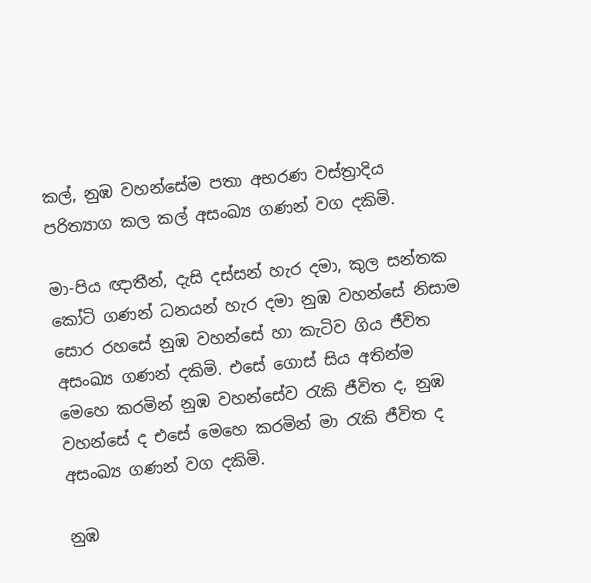කල්, නුඹ වහන්සේම පතා අභරණ වස්ත්‍රාදිය පරිත්‍යාග කල කල් අසංඛ්‍ය ගණන් වග දකිමි.

මා-පිය ඥාතීන්, දැසි දස්සන් හැර දමා, කුල සන්තක කෝටි ගණන් ධනයන් හැර දමා නුඹ වහන්සේ නිසාම සොර රහසේ නුඹ වහන්සේ හා කැටිව ගිය ජීවිත අසංඛ්‍ය ගණන් දකිමි. එසේ ගොස් සිය අතින්ම මෙහෙ කරමින් නුඹ වහන්සේව රැකි ජීවිත ද, නුඹ වහන්සේ ද එසේ මෙහෙ කරමින් මා රැකි ජීවිත ද අසංඛ්‍ය ගණන් වග දකිමි.

නුඹ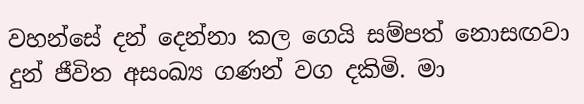වහන්සේ දන් දෙන්නා කල ගෙයි සම්පත් නොසඟවා දුන් ජීවිත අසංඛ්‍ය ගණන් වග දකිමි. මා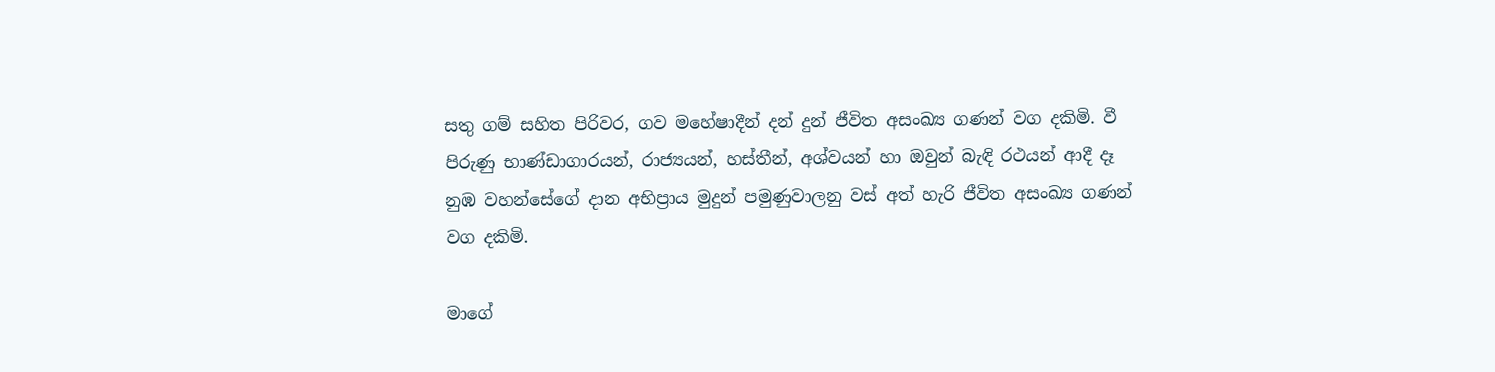සතු ගම් සහිත පිරිවර, ගව මහේෂාදීන් දන් දුන් ජීවිත අසංඛ්‍ය ගණන් වග දකිමි. වී පිරුණු භාණ්ඩාගාරයන්, රාජ්‍යයන්, හස්තීන්, අශ්වයන් හා ඔවුන් බැඳි රථයන් ආදී දෑ නුඹ වහන්සේගේ දාන අභිප්‍රාය මුදුන් පමුණුවාලනු වස් අත් හැරි ජීවිත අසංඛ්‍ය ගණන් වග දකිමි.

මාගේ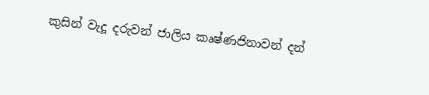කුසින් වැදූ දරුවන් ජාලිය කෘෂ්ණජිනාවන් දන්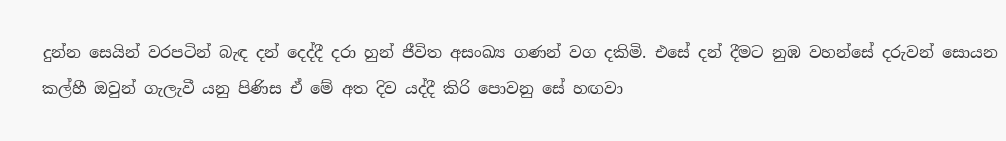දුන්න සෙයින් වරපටින් බැඳ දන් දෙද්දී දරා හුන් ජීවිත අසංඛ්‍ය ගණන් වග දකිමි. එසේ දන් දීමට නුඹ වහන්සේ දරුවන් සොයන කල්හී ඔවුන් ගැලැවී යනු පිණිස ඒ මේ අත දිව යද්දී කිරි පොවනු සේ හඟවා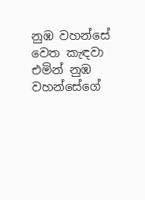නුඹ වහන්සේ වෙත කැඳවා එමින් නුඹ වහන්සේගේ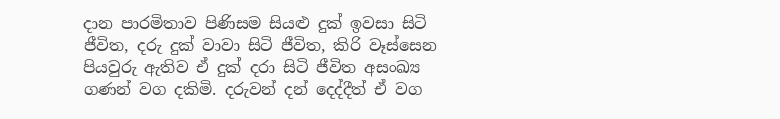දාන පාරමිතාව පිණිසම සියළු දුක් ඉවසා සිටි ජීවිත, දරු දුක් වාවා සිටි ජීවිත, කිරි වෑස්සෙන පියවුරු ඇතිව ඒ දුක් දරා සිටි ජීවිත අසංඛ්‍ය ගණන් වග දකිමි. දරුවන් දන් දෙද්දීත් ඒ වග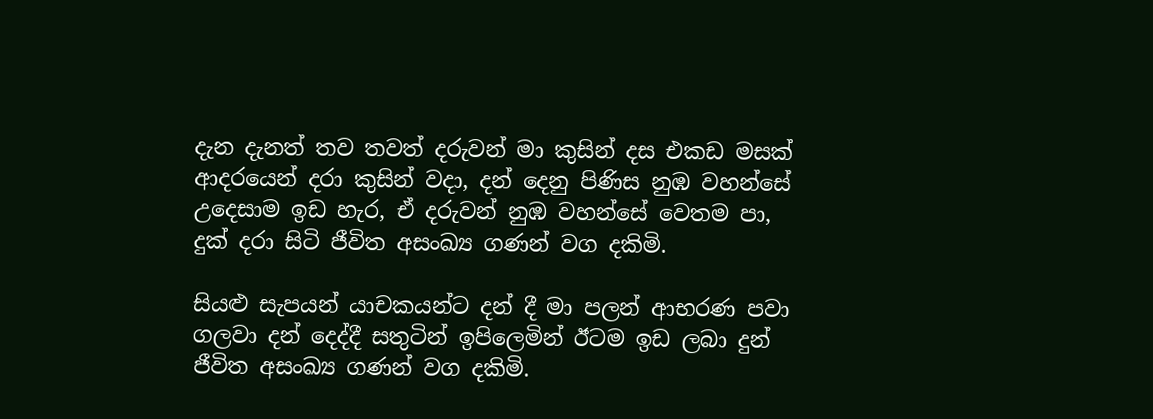දැන දැනත් තව තවත් දරුවන් මා කුසින් දස එකඩ මසක් ආදරයෙන් දරා කුසින් වදා, දන් දෙනු පිණිස නුඹ වහන්සේ උදෙසාම ඉඩ හැර, ඒ දරුවන් නුඹ වහන්සේ වෙතම පා, දුක් දරා සිටි ජීවිත අසංඛ්‍ය ගණන් වග දකිමි.

සියළු සැපයන් යාචකයන්ට දන් දී මා පලන් ආභරණ පවා ගලවා දන් දෙද්දී සතුටින් ඉපිලෙමින් ඊටම ඉඩ ලබා දුන් ජීවිත අසංඛ්‍ය ගණන් වග දකිමි.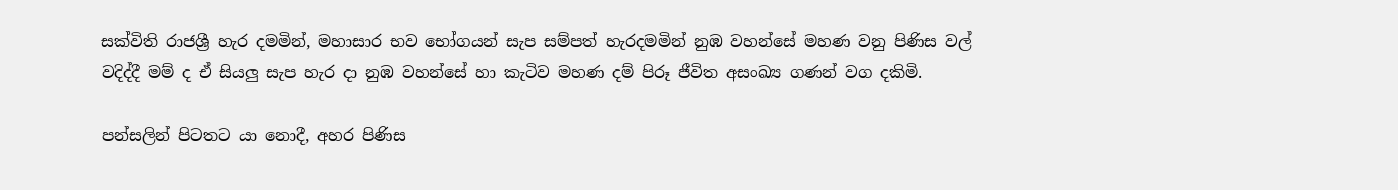සක්විති රාජශ්‍රී හැර දමමින්, මහාසාර භව භෝගයන් සැප සම්පත් හැරදමමින් නුඹ වහන්සේ මහණ වනු පිණිස වල් වදිද්දී මම් ද ඒ සියලු සැප හැර දා නුඹ වහන්සේ හා කැටිව මහණ දම් පිරූ ජීවිත අසංඛ්‍ය ගණන් වග දකිමි.

පන්සලින් පිටතට යා නොදී, අහර පිණිස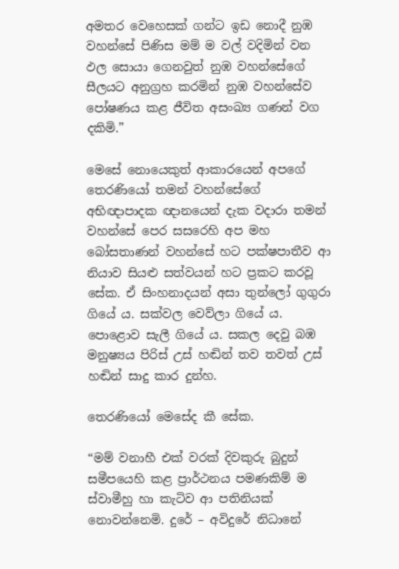අමතර වෙහෙසක් ගන්ට ඉඩ නොදී නුඹ වහන්සේ පිණිස මම් ම වල් වදිමින් වන ඵල සොයා ගෙනවුත් නුඹ වහන්සේගේ සීලයට අනුග්‍රහ කරමින් නුඹ වහන්සේව පෝෂණය කළ ජීවිත අසංඛ්‍ය ගණන් වග දකිමි.”

මෙසේ නොයෙකුත් ආකාරයෙන් අපගේ තෙරණියෝ තමන් වහන්සේගේ අභිඥාපාදක ඥානයෙන් දැක වදාරා තමන් වහන්සේ පෙර සසරෙහි අප මහ බෝසතාණන් වහන්සේ හට පක්ෂපාතීව ආ නියාව සියළු සත්වයන් හට ප්‍රකට කරවූ සේක. ඒ සිංහනාදයන් අසා තුන්ලෝ ගුගුරා ගියේ ය. සක්වල වෙව්ලා ගියේ ය. පොළොව සැලී ගියේ ය. සකල දෙවු බඹ මනුෂ්‍යය පිරිස් උස් හඬින් තව තවත් උස් හඬින් සාදු කාර දුන්හ.

තෙරණියෝ මෙසේද කී සේක.

“මම් වනාහී එක් වරක් දිවකුරු බුදුන් සමීපයෙහි කළ ප්‍රාර්ථනය පමණකිම් ම ස්වාමීහු හා කැටිව ආ පතිනියක් නොවන්නෙමි. දුරේ – අවිදුරේ නිධානේ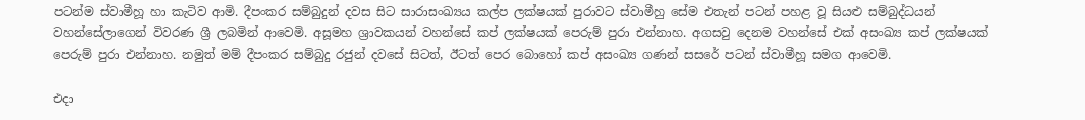පටන්ම ස්වාමීහූ හා කැටිව ආමි. දීපංකර සම්බුදුන් දවස සිට සාරාසංඛ්‍යය කල්ප ලක්ෂයක් පුරාවට ස්වාමීහු සේම එතැන් පටන් පහළ වූ සියළු සම්බුද්ධයන් වහන්සේලාගෙන් විවරණ ශ්‍රී ලබමින් ආවෙමි. අසූමහ ශ්‍රාවකයන් වහන්සේ කප් ලක්ෂයක් පෙරුම් පුරා එන්නාහ. අගසවු දෙනම වහන්සේ එක් අසංඛ්‍ය කප් ලක්ෂයක් පෙරුම් පුරා එන්නාහ. නමුත් මම් දීපංකර සම්බුදු රජුන් දවසේ සිටත්, ඊටත් පෙර බොහෝ කප් අසංඛ්‍ය ගණන් සසරේ පටන් ස්වාමීහූ සමග ආවෙමි.

එදා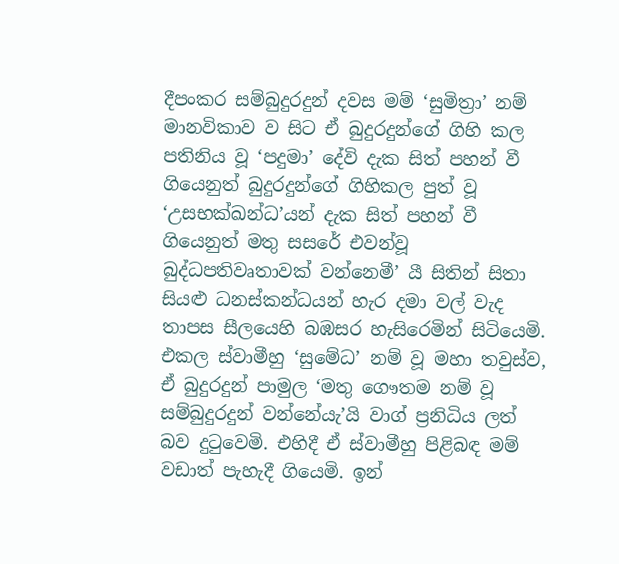දීපංකර සම්බුදුරදුන් දවස මම් ‘සුමිත්‍රා’ නම් මානවිකාව ව සිට ඒ බුදුරදුන්ගේ ගිහි කල පතිනිය වූ ‘පදුමා’ දේවි දැක සිත් පහන් වී ගියෙනුත් බුදුරදුන්ගේ ගිහිකල පුත් වූ ‘උසභක්ඛන්ධ’යන් දැක සිත් පහන් වී ගියෙනුත් මතු සසරේ එවන්වූ බුද්ධපතිවෘතාවක් වන්නෙමී’ යී සිතින් සිතා සියළු ධනස්කන්ධයන් හැර දමා වල් වැද තාපස සීලයෙහි බඹසර හැසිරෙමින් සිටියෙමි. එකල ස්වාමීහු ‘සුමේධ’ නම් වූ මහා තවුස්ව, ඒ බුදුරදුන් පාමුල ‘මතු ගෞතම නම් වූ සම්බුදුරදුන් වන්නේයැ’යි වාග් ප්‍රනිධිය ලත් බව දුටුවෙමි. එහිදී ඒ ස්වාමීහු පිළිබඳ මම් වඩාත් පැහැදී ගියෙමි. ඉන්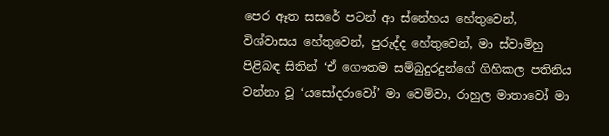පෙර ඈත සසරේ පටන් ආ ස්නේහය හේතුවෙන්, විශ්වාසය හේතුවෙන්, පුරුද්ද හේතුවෙන්, මා ස්වාමිහු පිළිබඳ සිතින් ‘ඒ ගෞතම සම්බුදුරදුන්ගේ ගිහිකල පතිනිය වන්නා වූ ‘යසෝදරාවෝ’ මා වෙම්වා, රාහුල මාතාවෝ මා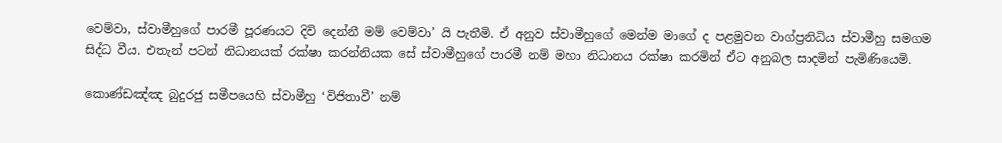වෙම්වා, ස්වාමීහුගේ පාරමී පූරණයට දිවි දෙන්නී මම් වෙම්වා’ යි පැතීමි. ඒ අනුව ස්වාමීහුගේ මෙන්ම මාගේ ද පළමුවන වාග්ප්‍රනිධිය ස්වාමීහු සමගම සිද්ධ වීය. එතැන් පටන් නිධානයක් රක්ෂා කරන්නියක සේ ස්වාමීහුගේ පාරමී නම් මහා නිධානය රක්ෂා කරමින් ඒට අනුබල සාදමින් පැමිණියෙමි.

කොණ්ඩඤ්ඤ බුදුරජු සමීපයෙහි ස්වාමීහු ‘විජිතාවී’ නම්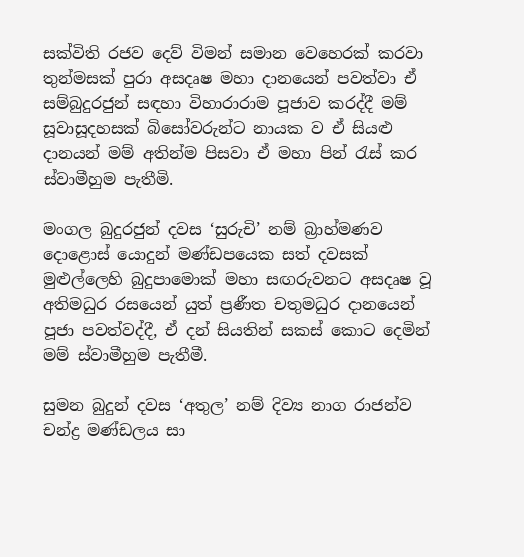සක්විති රජව දෙව් විමන් සමාන වෙහෙරක් කරවා තුන්මසක් පුරා අසදෘෂ මහා දානයෙන් පවත්වා ඒ සම්බුදුරජුන් සඳහා විහාරාරාම පූජාව කරද්දී මම් සූවාසූදහසක් බිසෝවරුන්ට නායක ව ඒ සියළු දානයන් මම් අතින්ම පිසවා ඒ මහා පින් රැස් කර ස්වාමීහුම පැතීමි.

මංගල බුදුරජුන් දවස ‘සුරුචි’ නම් බ්‍රාහ්මණව දොළොස් යොදුන් මණ්ඩපයෙක සත් දවසක් මුළුල්ලෙහි බුදුපාමොක් මහා සඟරුවනට අසදෘෂ වූ අතිමධුර රසයෙන් යුත් ප්‍රණීත චතුමධුර දානයෙන් පූජා පවත්වද්දී, ඒ දන් සියතින් සකස් කොට දෙමින් මම් ස්වාමීහුම පැතීමී.

සුමන බුදුන් දවස ‘අතුල’ නම් දිව්‍ය නාග රාජන්ව චන්ද්‍ර මණ්ඩලය සා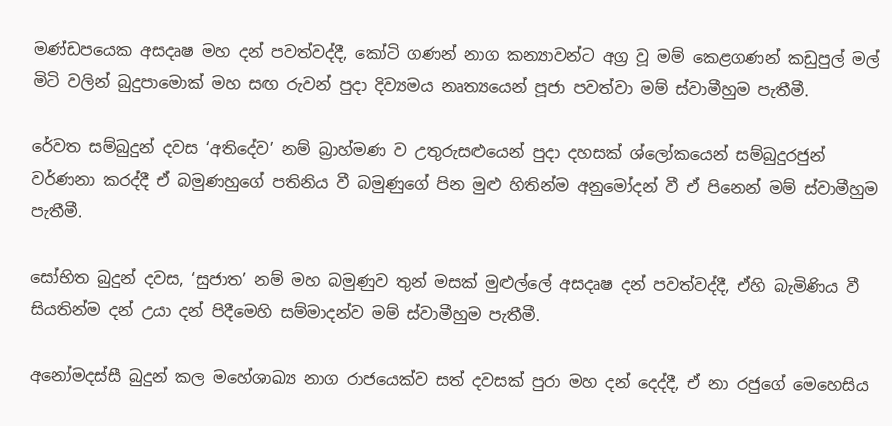මණ්ඩපයෙක අසදෘෂ මහ දන් පවත්වද්දී, කෝටි ගණන් නාග කන්‍යාවන්ට අග්‍ර වූ මම් කෙළගණන් කඩුපුල් මල් මිටි වලින් බුදුපාමොක් මහ සඟ රුවන් පුදා දිව්‍යමය නෘත්‍යයෙන් පූජා පවත්වා මම් ස්වාමීහුම පැතීමී.

රේවත සම්බුදුන් දවස ‘අතිදේව’ නම් බ්‍රාහ්මණ ව උතුරුසළුයෙන් පුදා දහසක් ශ්ලෝකයෙන් සම්බුදුරජුන් වර්ණනා කරද්දී ඒ බමුණහුගේ පතිනිය වී බමුණුගේ පින මුළු හිතින්ම අනුමෝදන් වී ඒ පිනෙන් මම් ස්වාමීහුම පැතීමී.

සෝභිත බුදුන් දවස, ‘සුජාත’ නම් මහ බමුණුව තුන් මසක් මුළුල්ලේ අසදෘෂ දන් පවත්වද්දී, ඒහි බැමිණිය වී සියතින්ම දන් උයා දන් පිදීමෙහි සම්මාදන්ව මම් ස්වාමීහුම පැතීමී.

අනෝමදස්සී බුදුන් කල මහේශාඛ්‍ය නාග රාජයෙක්ව සත් දවසක් පුරා මහ දන් දෙද්දී, ඒ නා රජුගේ මෙහෙසිය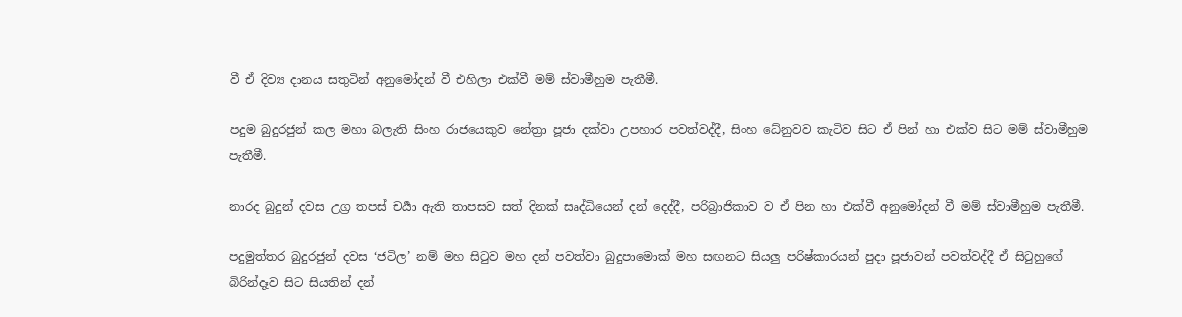වී ඒ දිව්‍ය දානය සතුටින් අනුමෝදන් වී එහිලා එක්වී මම් ස්වාමීහුම පැතීමී.

පදුම බුදුරජුන් කල මහා බලැති සිංහ රාජයෙකුව නේත්‍රා පූජා දක්වා උපහාර පවත්වද්දී, සිංහ ධේනුවව කැටිව සිට ඒ පින් හා එක්ව සිට මම් ස්වාමීහුම පැතීමී.

නාරද බුදුන් දවස උග්‍ර තපස් චර්‍යා ඇති තාපසව සත් දිනක් සෘද්ධියෙන් දන් දෙද්දී, පරිබ්‍රාජිකාව ව ඒ පින හා එක්වී අනුමෝදන් වී මම් ස්වාමීහුම පැතීමී.

පදුමුත්තර බුදුරජුන් දවස ‘ජටිල’ නම් මහ සිටුව මහ දන් පවත්වා බුදුපාමොක් මහ සඟනට සියලු පරිෂ්කාරයන් පුදා පූජාවන් පවත්වද්දී ඒ සිටුහුගේ බිරින්දෑව සිට සියතින් දන්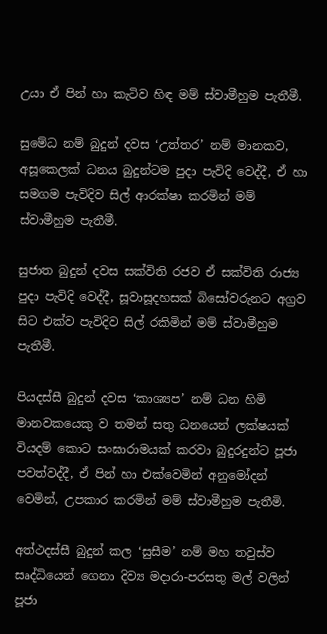උයා ඒ පින් හා කැටිව හිඳ මම් ස්වාමීහුම පැතීමී.

සුමේධ නම් බුදුන් දවස ‘උත්තර’ නම් මානකව, අසූකෙලක් ධනය බුදුන්ටම පුදා පැවිදි වෙද්දී, ඒ හා සමගම පැවිදිව සිල් ආරක්ෂා කරමින් මම් ස්වාමීහුම පැතීමී.

සුජාත බුදුන් දවස සක්විති රජව ඒ සක්විති රාජ්‍ය පුදා පැවිදි වෙද්දී, සූවාසූදහසක් බිසෝවරුනට අග්‍රව සිට එක්ව පැවිදිව සිල් රකිමින් මම් ස්වාමීහුම පැතීමී.

පියදස්සී බුදුන් දවස ‘කාශ්‍යප’ නම් ධන හිමි මානවකයෙකු ව තමන් සතු ධනයෙන් ලක්ෂයක් වියදම් කොට සංඝාරාමයක් කරවා බුදුරදුන්ට පූජා පවත්වද්දී, ඒ පින් හා එක්වෙමින් අනුමෝදන් වෙමින්, උපකාර කරමින් මම් ස්වාමීහුම පැතීමි.

අත්ථදස්සී බුදුන් කල ‘සුසීම’ නම් මහ තවුස්ව සෘද්ධියෙන් ගෙනා දිව්‍ය මදාරා-පරසතු මල් වලින් පූජා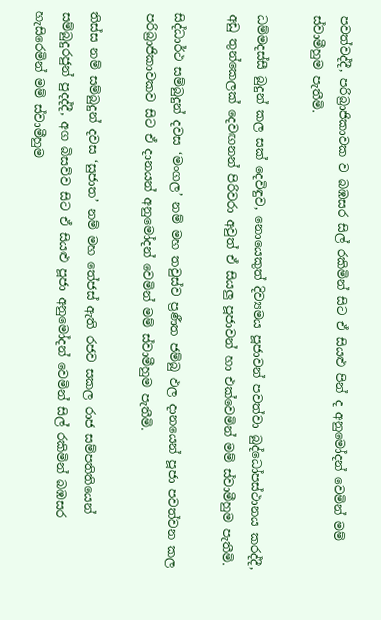පවත්වද්දී, පරිබ්‍රාජිකාවක ව බඹසර සිල් රකිමින් සිට ඒ සියළු පින් ද අනුමෝදන් වෙමින් මම් ස්වාමීහුම පැතීමි.

ධම්මදස්සී බුදුන් කල සක් දෙවිඳුව, නොයෙකුත් දිව්‍යමය පූජාවන් පවත්වා බුද්ධෝපස්ථානය කරද්දී, අඩු තුන්කෙලක් දෙවඟනන් පිරිවරා අවුත් ඒ සියලු පූජාවන් හා එක්වෙමින් මම් ස්වාමීහුම පැතීමි.

සිද්ධාර්ථ සම්බුදුන් දවස ‘මංගල’ නම් මහ තවුස්ව ප්‍රණීත ජම්බු ඵල දානයෙන් පූජා පවත්වන කල පරිබ්‍රාජිකාවකව සිට ඒ දානයන් අනුමෝදන් වෙමින් මම් ස්වාමීහුම පැතීමි.

තිස්ස නම් සම්බුදුන් දවස ‘සුජාත’ නම් මහ තේජස් ඇති රජව සකල රාජ සම්පතිතියෙන් සම්බුදුරජුන් පුදද්දී, අග බිසව්ව සිට ඒ සියළු පූජා අනුමෝදන් වෙමින් සිල් රකිමින් බඹසර හැසිරෙමින් මම් ස්වාමීහුම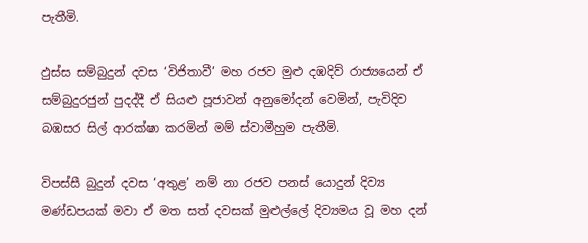පැතීමි.

ඵුස්ස සම්බුදුන් දවස ‘විජිතාවී’ මහ රජව මුළු දඹදිව් රාජ්‍යයෙන් ඒ සම්බුදුරජුන් පුදද්දී ඒ සියළු පූජාවන් අනුමෝදන් වෙමින්, පැවිදිව බඹසර සිල් ආරක්ෂා කරමින් මම් ස්වාමීහුම පැතීමි.

විපස්සී බුදුන් දවස ‘අතුළ’ නම් නා රජව පනස් යොදුන් දිව්‍ය මණ්ඩපයක් මවා ඒ මත සත් දවසක් මුළුල්ලේ දිව්‍යමය වූ මහ දන්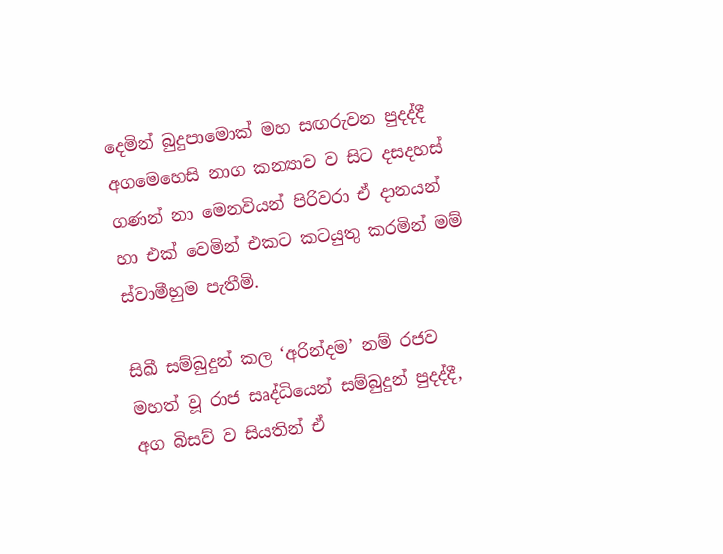දෙමින් බුදුපාමොක් මහ සඟරුවන පුදද්දී අගමෙහෙසි නාග කන්‍යාව ව සිට දසදහස් ගණන් නා මෙනවියන් පිරිවරා ඒ දානයන් හා එක් වෙමින් එකට කටයුතු කරමින් මම් ස්වාමීහුම පැතීමි.

සිඛී සම්බුදුන් කල ‘අරින්දම’ නම් රජව මහත් වූ රාජ සෘද්ධියෙන් සම්බුදුන් පුදද්දී, අග බිසව් ව සියතින් ඒ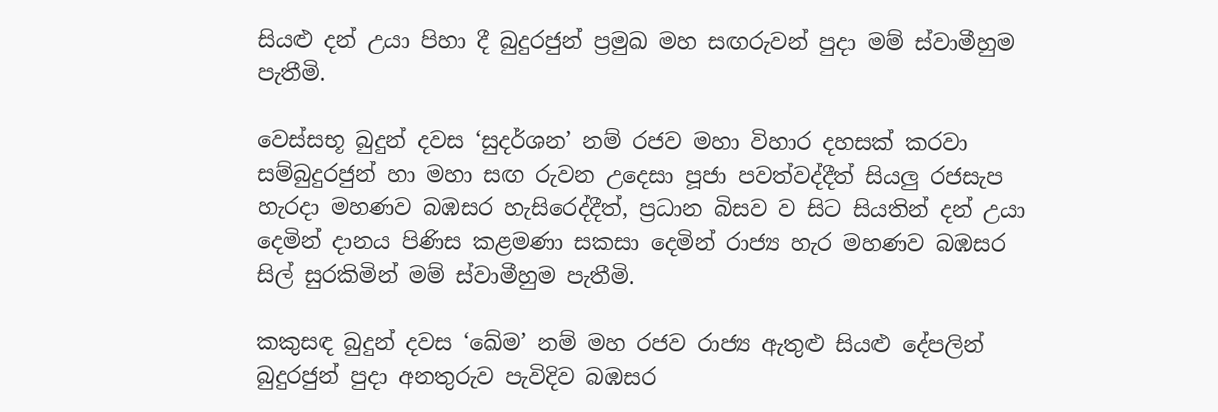සියළු දන් උයා පිහා දී බුදුරජුන් ප්‍රමුඛ මහ සඟරුවන් පුදා මම් ස්වාමීහුම පැතීමි.

වෙස්සභූ බුදුන් දවස ‘සුදර්ශන’ නම් රජව මහා විහාර දහසක් කරවා සම්බුදුරජුන් හා මහා සඟ රුවන උදෙසා පූජා පවත්වද්දීත් සියලු රජසැප හැරදා මහණව බඹසර හැසිරෙද්දීත්, ප්‍රධාන බිසව ව සිට සියතින් දන් උයා දෙමින් දානය පිණිස කළමණා සකසා දෙමින් රාජ්‍ය හැර මහණව බඹසර සිල් සුරකිමින් මම් ස්වාමීහුම පැතීමි.

කකුසඳ බුදුන් දවස ‘ඛේම’ නම් මහ රජව රාජ්‍ය ඇතුළු සියළු දේපලින් බුදුරජුන් පුදා අනතුරුව පැවිදිව බඹසර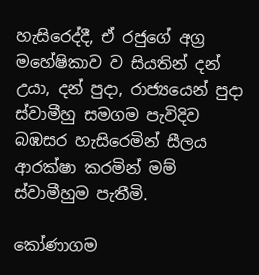හැසිරෙද්දී, ඒ රජුගේ අග්‍ර මහේෂිකාව ව සියතින් දන් උයා, දන් පුදා, රාජ්‍යයෙන් පුදා ස්වාමීහු සමගම පැවිදිව බඹසර හැසිරෙමින් සීලය ආරක්ෂා කරමින් මම් ස්වාමීහුම පැතීමි.

කෝණාගම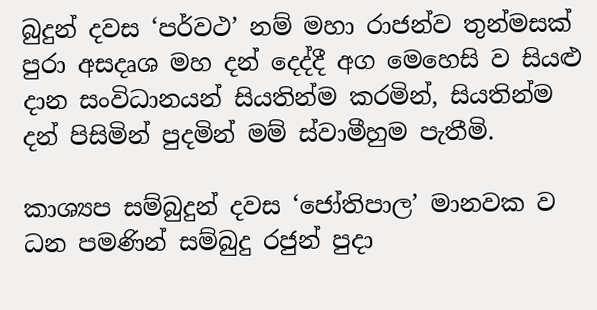බුදුන් දවස ‘පර්වථ’ නම් මහා රාජන්ව තුන්මසක් පුරා අසදෘශ මහ දන් දෙද්දී අග මෙහෙසි ව සියළු දාන සංවිධානයන් සියතින්ම කරමින්, සියතින්ම දන් පිසිමින් පුදමින් මම් ස්වාමීහුම පැතීමි.

කාශ්‍යප සම්බුදුන් දවස ‘ජෝතිපාල’ මානවක ව ධන පමණින් සම්බුදු රජුන් පුදා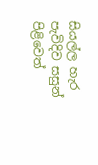සියල්ල හැර පැවිදිව සසුන් පිළිවෙත්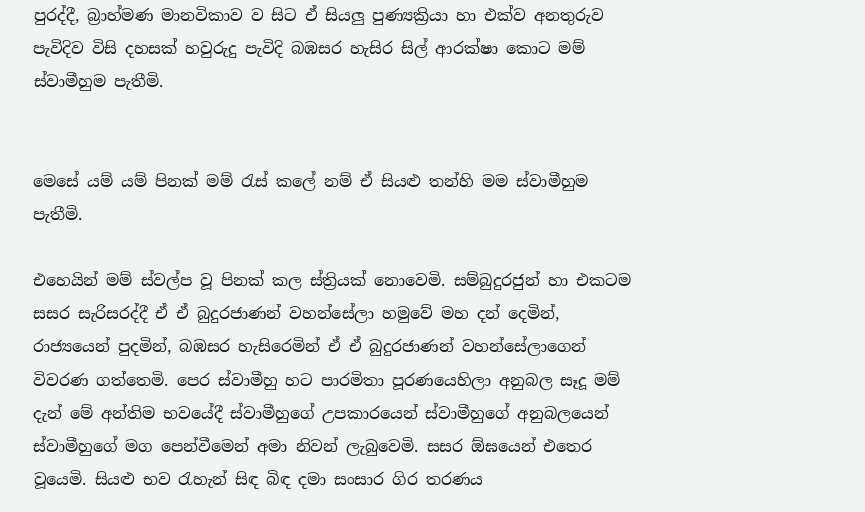පුරද්දී, බ්‍රාහ්මණ මානවිකාව ව සිට ඒ සියලු පුණ්‍යක්‍රියා හා එක්ව අනතුරුව පැවිදිව විසි දහසක් හවුරුදු පැවිදි බඹසර හැසිර සිල් ආරක්ෂා කොට මම් ස්වාමීහුම පැතීමි.


මෙසේ යම් යම් පිනක් මම් රැස් කලේ නම් ඒ සියළු තන්හි මම ස්වාමීහුම පැතීමි.

එහෙයින් මම් ස්වල්ප වූ පිනක් කල ස්ත්‍රියක් නොවෙමි. සම්බුදුරජුන් හා එකටම සසර සැරිසරද්දී ඒ ඒ බුදුරජාණන් වහන්සේලා හමුවේ මහ දන් දෙමින්, රාජ්‍යයෙන් පුදමින්, බඹසර හැසිරෙමින් ඒ ඒ බුදුරජාණන් වහන්සේලාගෙන් විවරණ ගත්තෙමි. පෙර ස්වාමීහු හට පාරමිතා පූරණයෙහිලා අනුබල සෑදූ මම් දැන් මේ අන්තිම භවයේදී ස්වාමීහුගේ උපකාරයෙන් ස්වාමීහුගේ අනුබලයෙන් ස්වාමීහුගේ මග පෙන්වීමෙන් අමා නිවන් ලැබුවෙමි. සසර ඕඝයෙන් එතෙර වූයෙමි. සියළු භව රැහැන් සිඳ බිඳ දමා සංසාර ගිර තරණය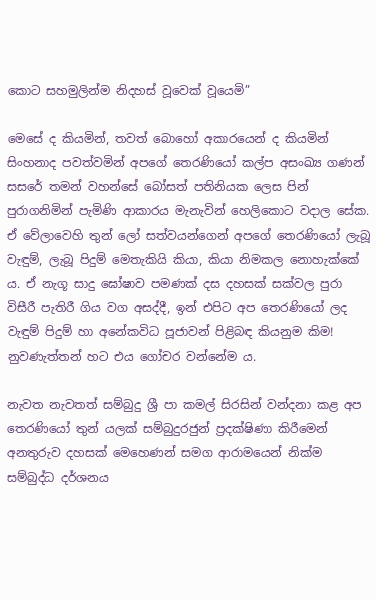කොට සහමුලින්ම නිදහස් වූවෙක් වූයෙමි”

මෙසේ ද කියමින්, තවත් බොහෝ අකාරයෙන් ද කියමින් සිංහනාද පවත්වමින් අපගේ තෙරණියෝ කල්ප අසංඛ්‍ය ගණන් සසරේ තමන් වහන්සේ බෝසත් පතිනියක ලෙස පින් පුරාගනිමින් පැමිණි ආකාරය මැනැවින් හෙලිකොට වදාල සේක. ඒ වේලාවෙහි තුන් ලෝ සත්වයන්ගෙන් අපගේ තෙරණියෝ ලැබූ වැඳුම්, ලැබූ පිදුම් මෙතැකියි කියා, කියා නිමකල නොහැක්කේ ය. ඒ නැගූ සාදු ඝෝෂාව පමණක් දස දහසක් සක්වල පුරා විසීරී පැතිරී ගිය වග අසද්දී, ඉන් එපිට අප තෙරණියෝ ලද වැඳුම් පිදුම් හා අනේකවිධ පූජාවන් පිළිබඳ කියනුම කිම! නුවණැත්තන් හට එය ගෝචර වන්නේම ය.

නැවත නැවතත් සම්බුදු ශ්‍රී පා කමල් සිරසින් වන්දනා කළ අප තෙරණියෝ තුන් යලක් සම්බුදුරජුන් ප්‍රදක්ෂිණා කිරීමෙන් අනතුරුව දහසක් මෙහෙණන් සමග ආරාමයෙන් නික්ම සම්බුද්ධ දර්ශනය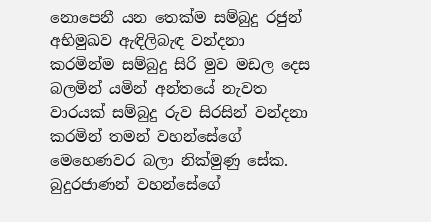නොපෙනී යන තෙක්ම සම්බුදු රජුන් අභිමුඛව ඇඳිලිබැඳ වන්දනා කරමින්ම සම්බුදු සිරි මුව මඩල දෙස බලමින් යමින් අන්තයේ නැවත වාරයක් සම්බුදු රුව සිරසින් වන්දනා කරමින් තමන් වහන්සේගේ මෙහෙණවර බලා නික්මුණු සේක. බුදුරජාණන් වහන්සේගේ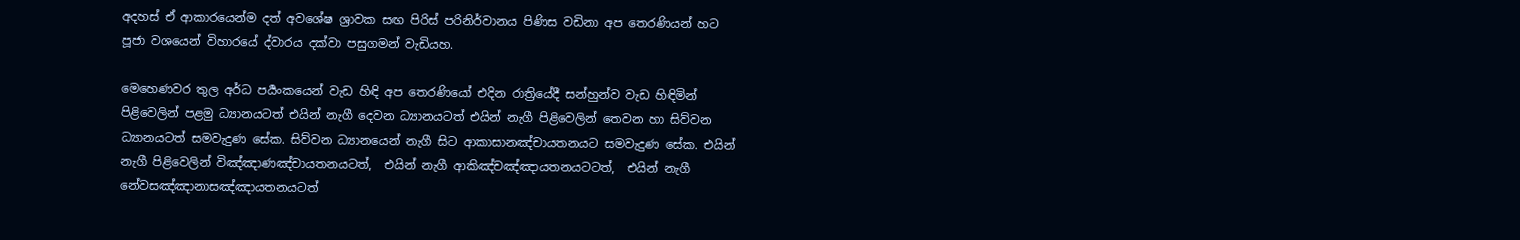අදහස් ඒ ආකාරයෙන්ම දත් අවශේෂ ශ්‍රාවක සඟ පිරිස් පරිනිර්වානය පිණිස වඩිනා අප තෙරණියන් හට පූජා වශයෙන් විහාරයේ ද්වාරය දක්වා පසුගමන් වැඩියහ.

මෙහෙණවර තුල අර්ධ පර්‍යංකයෙන් වැඩ හිඳි අප තෙරණියෝ එදින රාත්‍රියේදී සන්හුන්ව වැඩ හිඳිමින් පිළිවෙලින් පළමු ධ්‍යානයටත් එයින් නැගී දෙවන ධ්‍යානයටත් එයින් නැගී පිළිවෙලින් තෙවන හා සිව්වන ධ්‍යානයටත් සමවැදුණ සේක. සිව්වන ධ්‍යානයෙන් නැගී සිට ආකාසානඤ්චායතනයට සමවැදුණ සේක. එයින් නැගී පිළිවෙලින් විඤ්ඤාණඤ්චායතනයටත්,  එයින් නැගී ආකිඤ්චඤ්ඤායතනයටටත්,  එයින් නැගී නේවසඤ්ඤානාසඤ්ඤායතනයටත්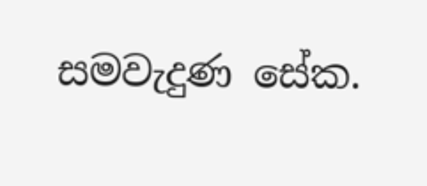සමවැදුණ සේක.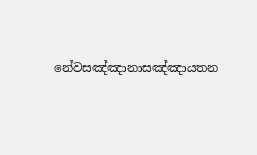නේවසඤ්ඤානාසඤ්ඤායතන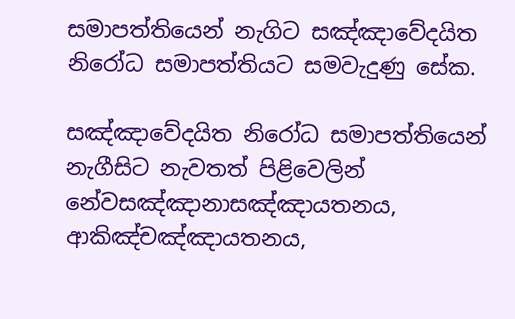සමාපත්තියෙන් නැගිට සඤ්ඤාවේදයිත නිරෝධ සමාපත්තියට සමවැදුණු සේක.

සඤ්ඤාවේදයිත නිරෝධ සමාපත්තියෙන් නැගීසිට නැවතත් පිළිවෙලින් නේවසඤ්ඤානාසඤ්ඤායතනය, ආකිඤ්චඤ්ඤායතනය,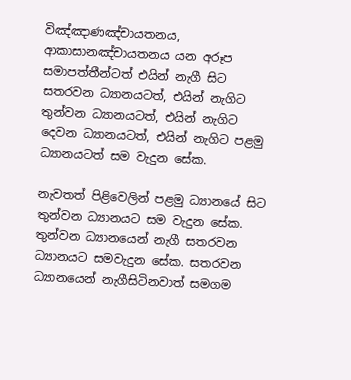විඤ්ඤාණඤ්චායතනය, ආකාසානඤ්චායතනය යන අරූප සමාපත්තීන්ටත් එයින් නැගී සිට සතරවන ධ්‍යානයටත්, එයින් නැගිට තුන්වන ධ්‍යානයටත්, එයින් නැගිට දෙවන ධ්‍යානයටත්, එයින් නැගිට පළමු ධ්‍යානයටත් සම වැදුන සේක.

නැවතත් පිළිවෙලින් පළමු ධ්‍යානයේ සිට තුන්වන ධ්‍යානයට සම වැදුන සේක. තුන්වන ධ්‍යානයෙන් නැගී සතරවන ධ්‍යානයට සමවැදුන සේක. සතරවන ධ්‍යානයෙන් නැගීසිටිනවාත් සමගම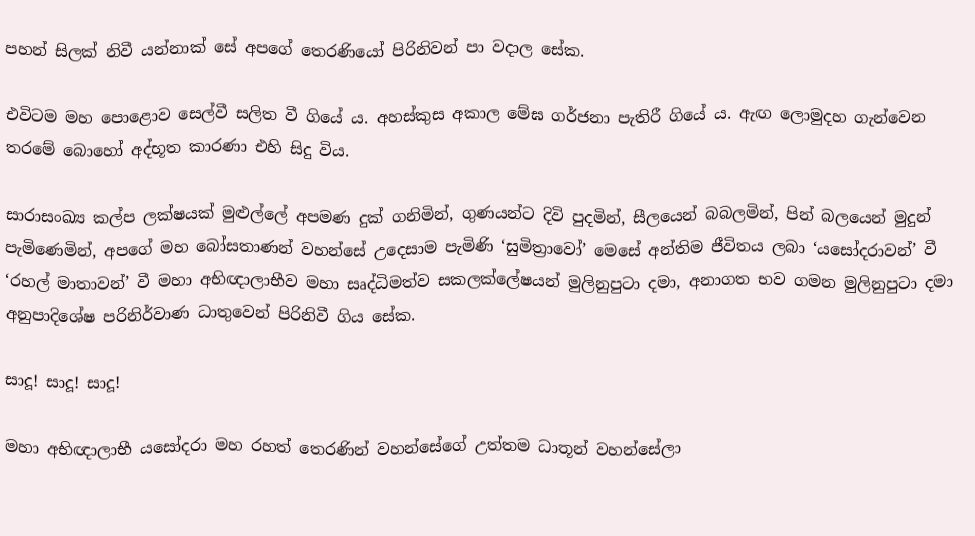පහන් සිලක් නිවී යන්නාක් සේ අපගේ තෙරණියෝ පිරිනිවන් පා වදාල සේක.

එවිටම මහ පොළොව සෙල්වී සලිත වී ගියේ ය. අහස්කුස අකාල මේඝ ගර්ජනා පැතිරී ගියේ ය. ඇඟ ලොමුදහ ගැන්වෙන තරමේ බොහෝ අද්භූත කාරණා එහි සිදු විය.

සාරාසංඛ්‍ය කල්ප ලක්ෂයක් මුළුල්ලේ අපමණ දුක් ගනිමින්, ගුණයන්ට දිවි පුදමින්, සීලයෙන් බබලමින්, පින් බලයෙන් මුදුන් පැමිණෙමින්, අපගේ මහ බෝසතාණන් වහන්සේ උදෙසාම පැමිණි ‘සුමිත්‍රාවෝ’ මෙසේ අන්තිම ජීවිතය ලබා ‘යසෝදරාවන්’ වී ‘රහල් මාතාවන්’ වී මහා අභිඥාලාභීව මහා සෘද්ධිමත්ව සකලක්ලේෂයන් මුලිනුපුටා දමා, අනාගත භව ගමන මුලිනුපුටා දමා අනුපාදිශේෂ පරිනිර්වාණ ධාතුවෙන් පිරිනිවී ගිය සේක.

සාදූ! සාදූ! සාදූ!

මහා අභිඥාලාභී යසෝදරා මහ රහත් තෙරණින් වහන්සේගේ උත්තම ධාතූන් වහන්සේලා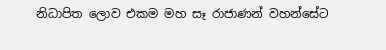නිධාපිත ලොව එකම මහ සෑ රාජාණන් වහන්සේට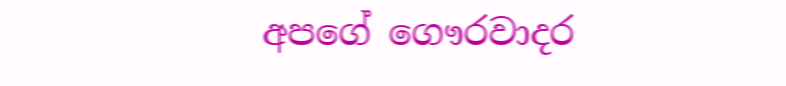අපගේ ගෞරවාදර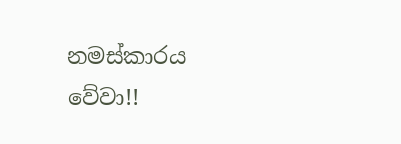නමස්කාරය වේවා!!